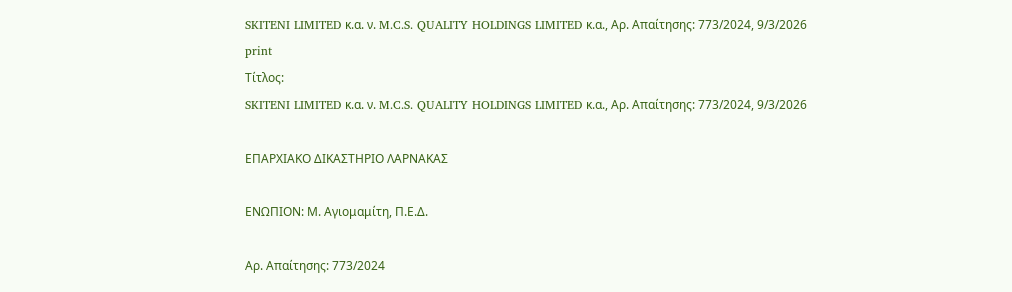SKITENI LIMITED κ.α. ν. M.C.S. QUALITY HOLDINGS LIMITED κ.α., Αρ. Απαίτησης: 773/2024, 9/3/2026
print
Τίτλος:
SKITENI LIMITED κ.α. ν. M.C.S. QUALITY HOLDINGS LIMITED κ.α., Αρ. Απαίτησης: 773/2024, 9/3/2026

ΕΠΑΡΧΙΑΚΟ ΔΙΚΑΣΤΗΡΙΟ ΛΑΡΝΑΚΑΣ

ΕΝΩΠΙΟΝ: Μ. Αγιομαμίτη, Π.Ε.Δ.

Αρ. Απαίτησης: 773/2024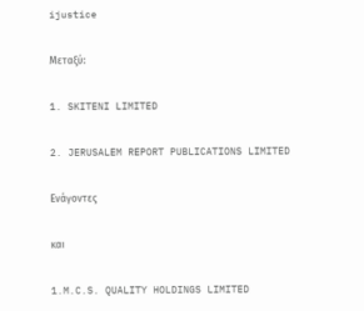ijustice

Μεταξύ:

1. SKITENI LIMITED

2. JERUSALEM REPORT PUBLICATIONS LIMITED

Ενάγοντες

και

1.M.C.S. QUALITY HOLDINGS LIMITED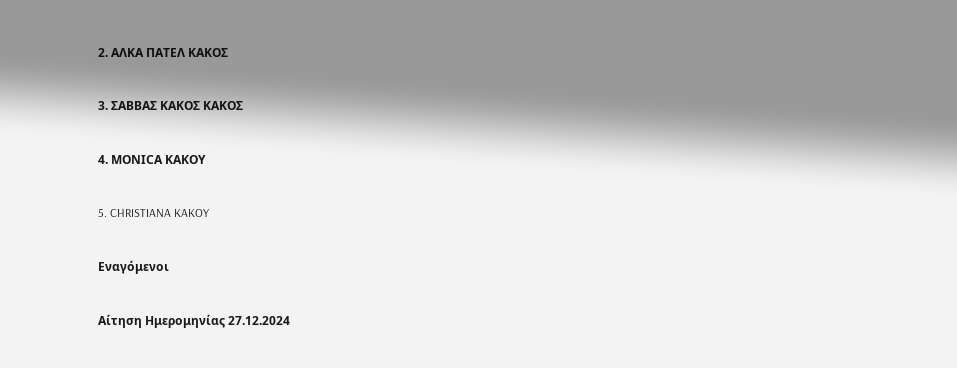2. ΑΛΚΑ ΠΑΤΕΛ ΚΑΚΟΣ

3. ΣΑΒΒΑΣ ΚΑΚΟΣ ΚΑΚΟΣ

4. ΜΟΝΙCΑ ΚΑΚΟΥ

5. CHRISTIANA KAKOY

Εναγόμενοι

Αίτηση Ημερομηνίας 27.12.2024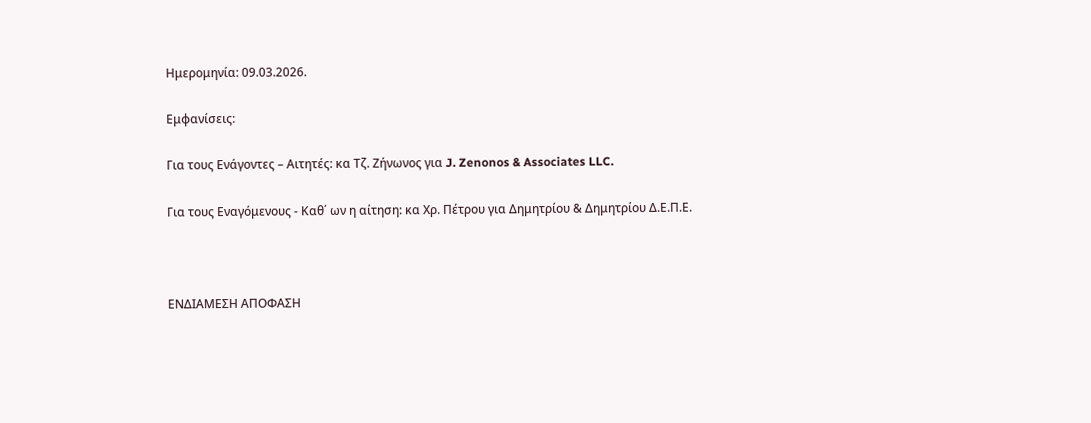Ημερομηνία: 09.03.2026.

Εμφανίσεις:

Για τους Ενάγοντες – Αιτητές: κα Τζ. Ζήνωνος για J. Zenonos & Associates LLC.

Για τους Εναγόμενους - Καθ΄ ων η αίτηση: κα Χρ. Πέτρου για Δημητρίου & Δημητρίου Δ.Ε.Π.Ε.



ΕΝΔΙΑΜΕΣΗ ΑΠΟΦΑΣΗ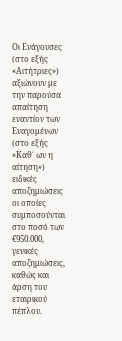Οι Ενάγουσες (στο εξής «Αιτήτριες») αξιώνουν με την παρούσα απαίτηση εναντίον των Εναγομένων (στο εξής «Καθ΄ ων η αίτηση») ειδικές αποζημιώσεις οι οποίες συμποσούνται στο ποσό των €950.000, γενικές αποζημιώσεις, καθώς και άρση του εταιρικού πέπλου.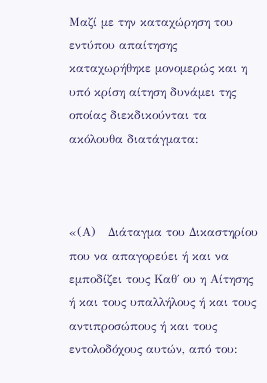Μαζί με την καταχώρηση του εντύπου απαίτησης καταχωρήθηκε μονομερώς και η υπό κρίση αίτηση δυνάμει της οποίας διεκδικούνται τα ακόλουθα διατάγματα:



«(Α)   Διάταγμα του Δικαστηρίου που να απαγορεύει ή και να εμποδίζει τους Καθ΄ ου η Αίτησης ή και τους υπαλλήλους ή και τους αντιπροσώπους ή και τους εντολοδόχους αυτών, από του: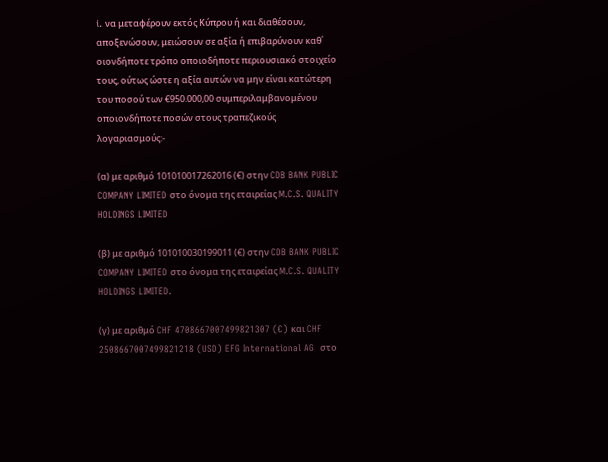i. να μεταφέρουν εκτός Κύπρου ή και διαθέσουν, αποξενώσουν, μειώσουν σε αξία ή επιβαρύνουν καθ΄ οιονδήποτε τρόπο οποιοδήποτε περιουσιακό στοιχείο τους, ούτως ώστε η αξία αυτών να μην είναι κατώτερη του ποσού των €950.000,00 συμπεριλαμβανομένου οποιονδήποτε ποσών στους τραπεζικούς λογαριασμούς:-

(α) με αριθμό 101010017262016 (€) στην CDB BANK PUBLIC COMPANY LIMITED στο όνομα της εταιρείας M.C.S. QUALITY HOLDINGS LIMITED

(β) με αριθμό 101010030199011 (€) στην CDB BANK PUBLIC COMPANY LIMITED στο όνομα της εταιρείας M.C.S. QUALITY HOLDINGS LIMITED.

(γ) με αριθμό CHF 4708667007499821307 (€) και CHF 2508667007499821218 (USD) EFG International AG  στο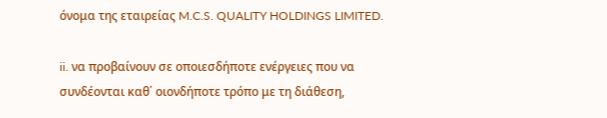όνομα της εταιρείας M.C.S. QUALITY HOLDINGS LIMITED.

ii. να προβαίνουν σε οποιεσδήποτε ενέργειες που να συνδέονται καθ΄ οιονδήποτε τρόπο με τη διάθεση,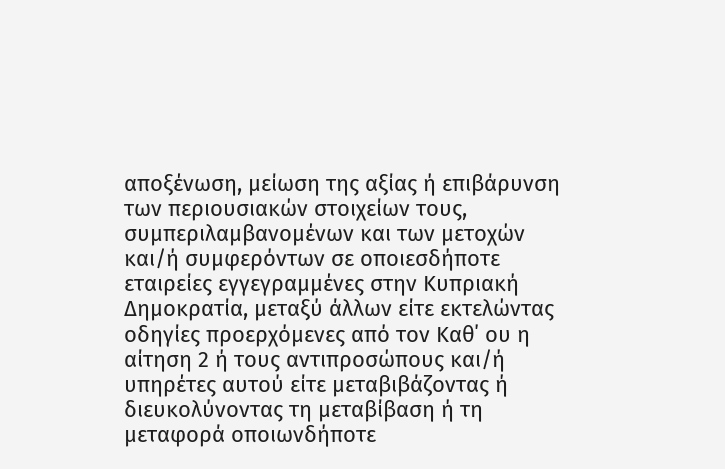αποξένωση, μείωση της αξίας ή επιβάρυνση των περιουσιακών στοιχείων τους, συμπεριλαμβανομένων και των μετοχών και/ή συμφερόντων σε οποιεσδήποτε εταιρείες εγγεγραμμένες στην Κυπριακή Δημοκρατία, μεταξύ άλλων είτε εκτελώντας οδηγίες προερχόμενες από τον Καθ΄ ου η αίτηση 2 ή τους αντιπροσώπους και/ή υπηρέτες αυτού είτε μεταβιβάζοντας ή διευκολύνοντας τη μεταβίβαση ή τη μεταφορά οποιωνδήποτε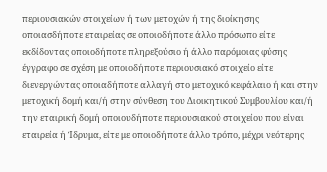περιουσιακών στοιχείων ή των μετοχών ή της διοίκησης οποιασδήποτε εταιρείας σε οποιοδήποτε άλλο πρόσωπο είτε εκδίδοντας οποιοδήποτε πληρεξούσιο ή άλλο παρόμοιας φύσης έγγραφο σε σχέση με οποιοδήποτε περιουσιακό στοιχείο είτε διενεργώντας οποιαδήποτε αλλαγή στο μετοχικό κεφάλαιο ή και στην μετοχική δομή και/ή στην σύνθεση του Διοικητικού Συμβουλίου και/ή την εταιρική δομή οποιουδήποτε περιουσιακού στοιχείου που είναι εταιρεία ή Ίδρυμα, είτε με οποιοδήποτε άλλο τρόπο, μέχρι νεότερης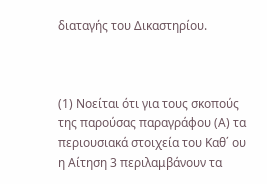διαταγής του Δικαστηρίου.



(1) Νοείται ότι για τους σκοπούς της παρούσας παραγράφου (Α) τα περιουσιακά στοιχεία του Καθ΄ ου η Αίτηση 3 περιλαμβάνουν τα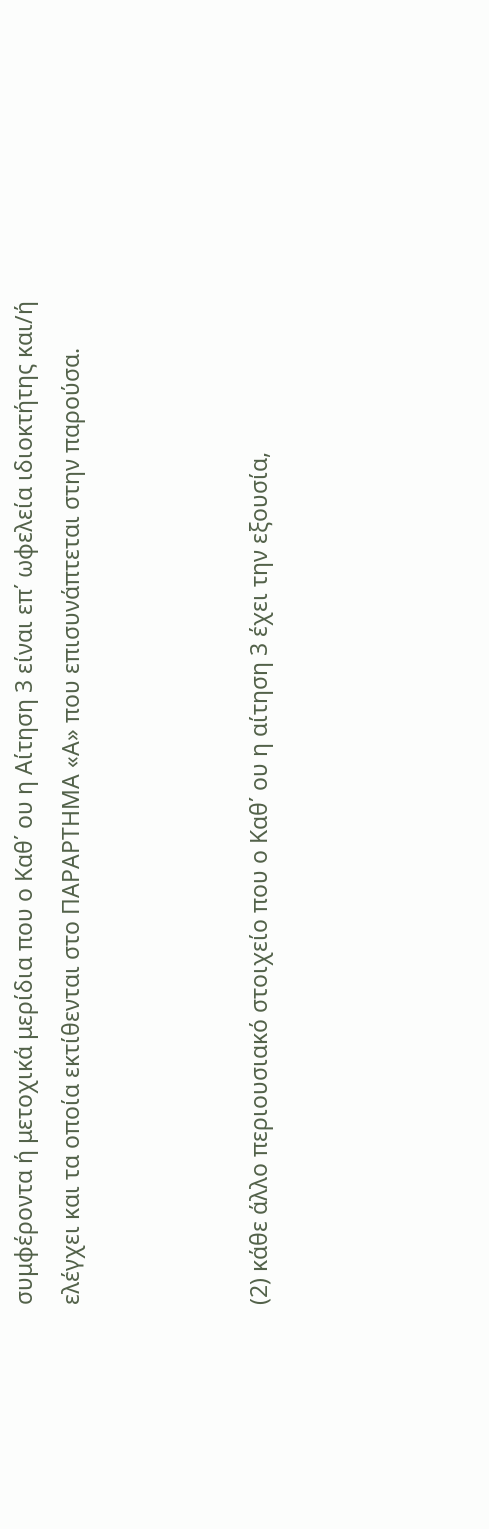συμφέροντα ή μετοχικά μερίδια που ο Καθ΄ ου η Αίτηση 3 είναι επ΄ ωφελεία ιδιοκτήτης και/ή ελέγχει και τα οποία εκτίθενται στο ΠΑΡΑΡΤΗΜΑ «Α» που επισυνάπτεται στην παρούσα.



(2) κάθε άλλο περιουσιακό στοιχείο που ο Καθ΄ ου η αίτηση 3 έχει την εξουσία,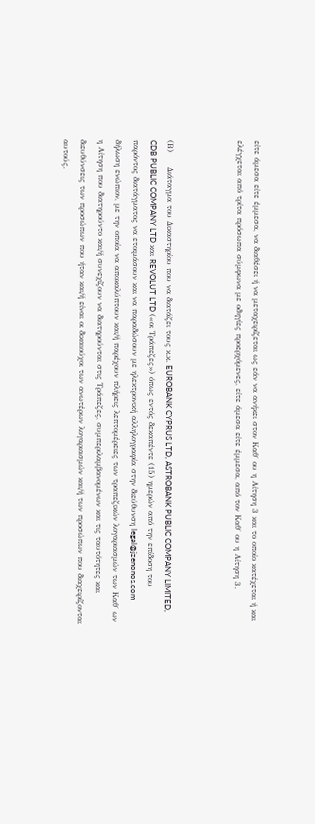είτε άμεσα είτε έμμεσα, να διαθέσει ή να μεταχειρίζεται ως εάν να ανήκει στον Καθ΄ ου η Αίτηση 3 και το οποίο κατέχεται ή και ελέγχεται από τρίτα πρόσωπα σύμφωνα με οδηγίες προερχόμενες, είτε άμεσα είτε έμμεσα, από τον Καθ΄ ου η Αίτηση 3.



(Β)     Διάταγμα του Δικαστηρίου που να διατάζει τους κ.κ. EUROBANK CYPRUS LTD, ASTROBANK PUBLIC COMPANY LIMITED, CDB PUBLIC COMPANY LTD και REVOLUT LTD («οι Τράπεζες») όπως εντός δεκαπέντε (15) ημερών από την επίδοση του παρόντος διατάγματος να ετοιμάσουν και να παραδώσουν με ηλεκτρονική αλληλογραφία στην διεύθυνση legal@jzenonos.com δήλωση ενώπιον, με την οποία να αποκαλύπτουν και/ή παρέχουν πλήρεις λεπτομέρειες των τραπεζικών λογαριασμών των Καθ΄ ων η Αίτηση που διατηρούντο και/ή συνεχίζουν να διατηρούνται στις Τράπεζες, συμπεριλαμβανομένων και τις ταυτότητες και διευθύνσεις των προσώπων που ήταν και/ή είναι οι δικαιούχοι των ανωτέρων λογαριασμών και/ή των προσώπων που διαχειρίζονται αυτούς.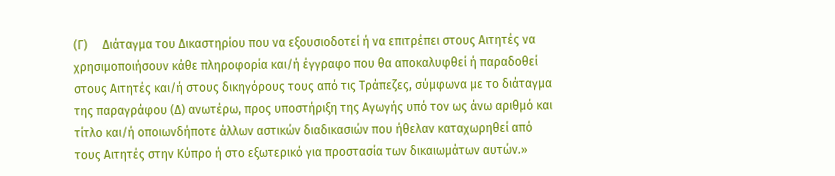(Γ)     Διάταγμα του Δικαστηρίου που να εξουσιοδοτεί ή να επιτρέπει στους Αιτητές να χρησιμοποιήσουν κάθε πληροφορία και/ή έγγραφο που θα αποκαλυφθεί ή παραδοθεί στους Αιτητές και/ή στους δικηγόρους τους από τις Τράπεζες, σύμφωνα με το διάταγμα της παραγράφου (Δ) ανωτέρω, προς υποστήριξη της Αγωγής υπό τον ως άνω αριθμό και τίτλο και/ή οποιωνδήποτε άλλων αστικών διαδικασιών που ήθελαν καταχωρηθεί από τους Αιτητές στην Κύπρο ή στο εξωτερικό για προστασία των δικαιωμάτων αυτών.»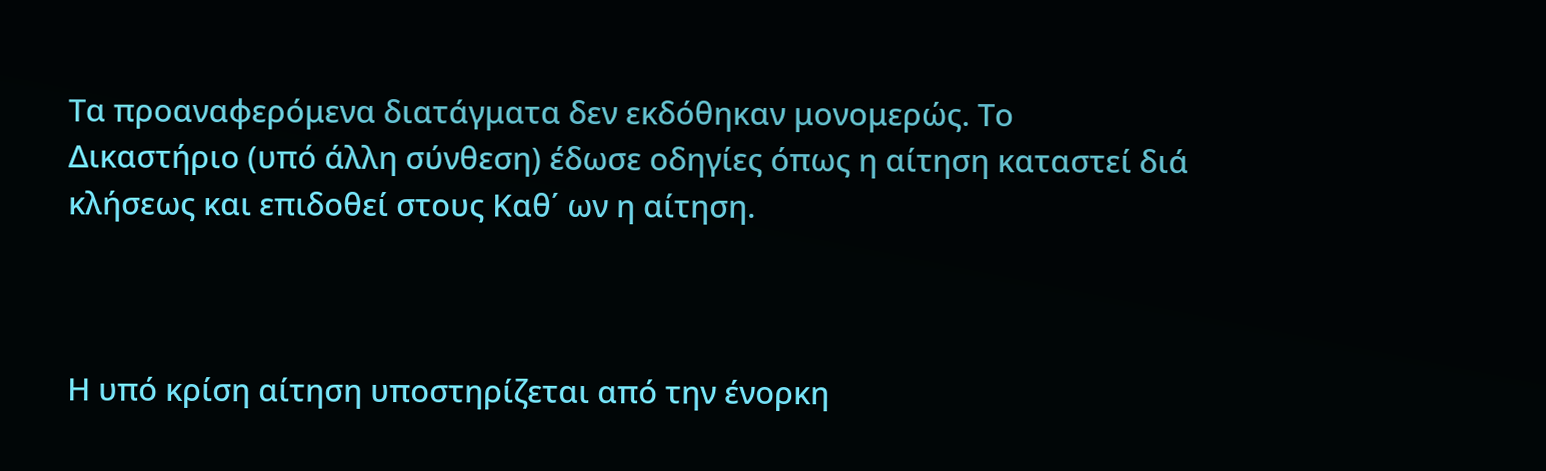Τα προαναφερόμενα διατάγματα δεν εκδόθηκαν μονομερώς. Το Δικαστήριο (υπό άλλη σύνθεση) έδωσε οδηγίες όπως η αίτηση καταστεί διά κλήσεως και επιδοθεί στους Καθ΄ ων η αίτηση.



Η υπό κρίση αίτηση υποστηρίζεται από την ένορκη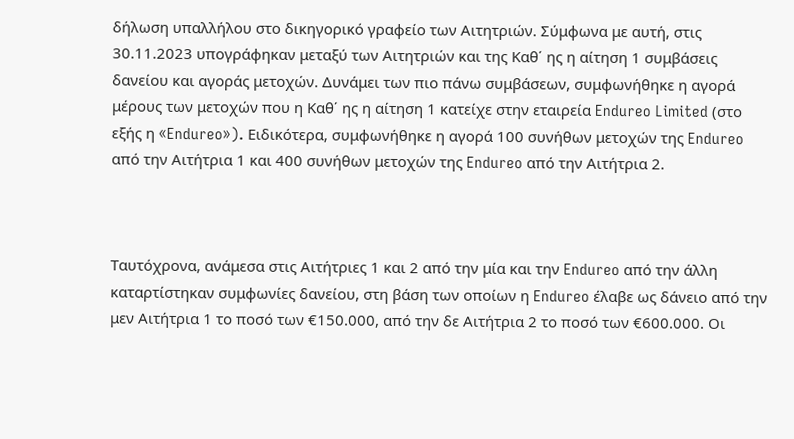δήλωση υπαλλήλου στο δικηγορικό γραφείο των Αιτητριών. Σύμφωνα με αυτή, στις 30.11.2023 υπογράφηκαν μεταξύ των Αιτητριών και της Καθ΄ ης η αίτηση 1 συμβάσεις δανείου και αγοράς μετοχών. Δυνάμει των πιο πάνω συμβάσεων, συμφωνήθηκε η αγορά μέρους των μετοχών που η Καθ΄ ης η αίτηση 1 κατείχε στην εταιρεία Endureo Limited (στο εξής η «Endureo»). Ειδικότερα, συμφωνήθηκε η αγορά 100 συνήθων μετοχών της Endureo από την Αιτήτρια 1 και 400 συνήθων μετοχών της Endureo από την Αιτήτρια 2.



Ταυτόχρονα, ανάμεσα στις Αιτήτριες 1 και 2 από την μία και την Endureo από την άλλη καταρτίστηκαν συμφωνίες δανείου, στη βάση των οποίων η Endureo έλαβε ως δάνειο από την μεν Αιτήτρια 1 το ποσό των €150.000, από την δε Αιτήτρια 2 το ποσό των €600.000. Οι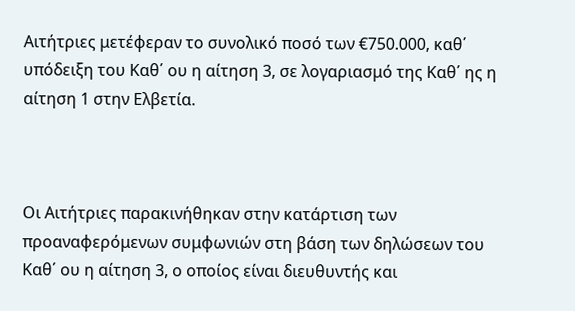Αιτήτριες μετέφεραν το συνολικό ποσό των €750.000, καθ΄ υπόδειξη του Καθ΄ ου η αίτηση 3, σε λογαριασμό της Καθ΄ ης η αίτηση 1 στην Ελβετία.



Οι Αιτήτριες παρακινήθηκαν στην κατάρτιση των προαναφερόμενων συμφωνιών στη βάση των δηλώσεων του Καθ΄ ου η αίτηση 3, ο οποίος είναι διευθυντής και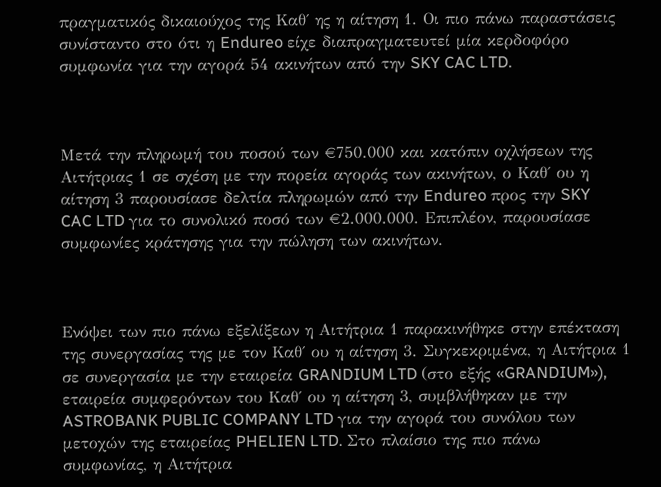πραγματικός δικαιούχος της Καθ΄ ης η αίτηση 1. Οι πιο πάνω παραστάσεις συνίσταντο στο ότι η Endureo είχε διαπραγματευτεί μία κερδοφόρο συμφωνία για την αγορά 54 ακινήτων από την SKY CAC LTD.



Μετά την πληρωμή του ποσού των €750.000 και κατόπιν οχλήσεων της Αιτήτριας 1 σε σχέση με την πορεία αγοράς των ακινήτων, ο Καθ΄ ου η αίτηση 3 παρουσίασε δελτία πληρωμών από την Endureo προς την SKY CAC LTD για το συνολικό ποσό των €2.000.000. Επιπλέον, παρουσίασε συμφωνίες κράτησης για την πώληση των ακινήτων.



Ενόψει των πιο πάνω εξελίξεων η Αιτήτρια 1 παρακινήθηκε στην επέκταση της συνεργασίας της με τον Καθ΄ ου η αίτηση 3. Συγκεκριμένα, η Αιτήτρια 1 σε συνεργασία με την εταιρεία GRANDIUM LTD (στο εξής «GRANDIUM»), εταιρεία συμφερόντων του Καθ΄ ου η αίτηση 3, συμβλήθηκαν με την ASTROBANK PUBLIC COMPANY LTD για την αγορά του συνόλου των μετοχών της εταιρείας PHELIEN LTD. Στο πλαίσιο της πιο πάνω συμφωνίας, η Αιτήτρια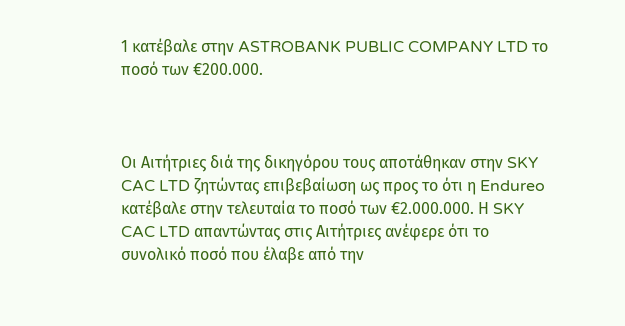1 κατέβαλε στην ASTROBANK PUBLIC COMPANY LTD το ποσό των €200.000.



Οι Αιτήτριες διά της δικηγόρου τους αποτάθηκαν στην SKY CAC LTD ζητώντας επιβεβαίωση ως προς το ότι η Endureo κατέβαλε στην τελευταία το ποσό των €2.000.000. Η SKY CAC LTD απαντώντας στις Αιτήτριες ανέφερε ότι το συνολικό ποσό που έλαβε από την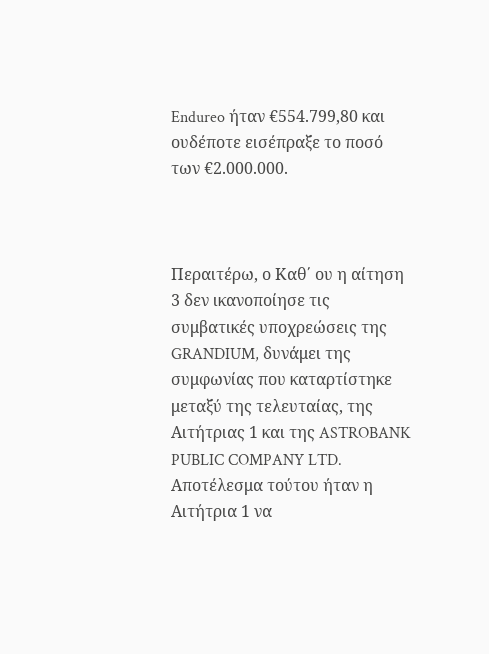Endureo ήταν €554.799,80 και ουδέποτε εισέπραξε το ποσό των €2.000.000.



Περαιτέρω, ο Καθ΄ ου η αίτηση 3 δεν ικανοποίησε τις συμβατικές υποχρεώσεις της GRANDIUM, δυνάμει της συμφωνίας που καταρτίστηκε μεταξύ της τελευταίας, της Αιτήτριας 1 και της ASTROBANK PUBLIC COMPANY LTD. Αποτέλεσμα τούτου ήταν η Αιτήτρια 1 να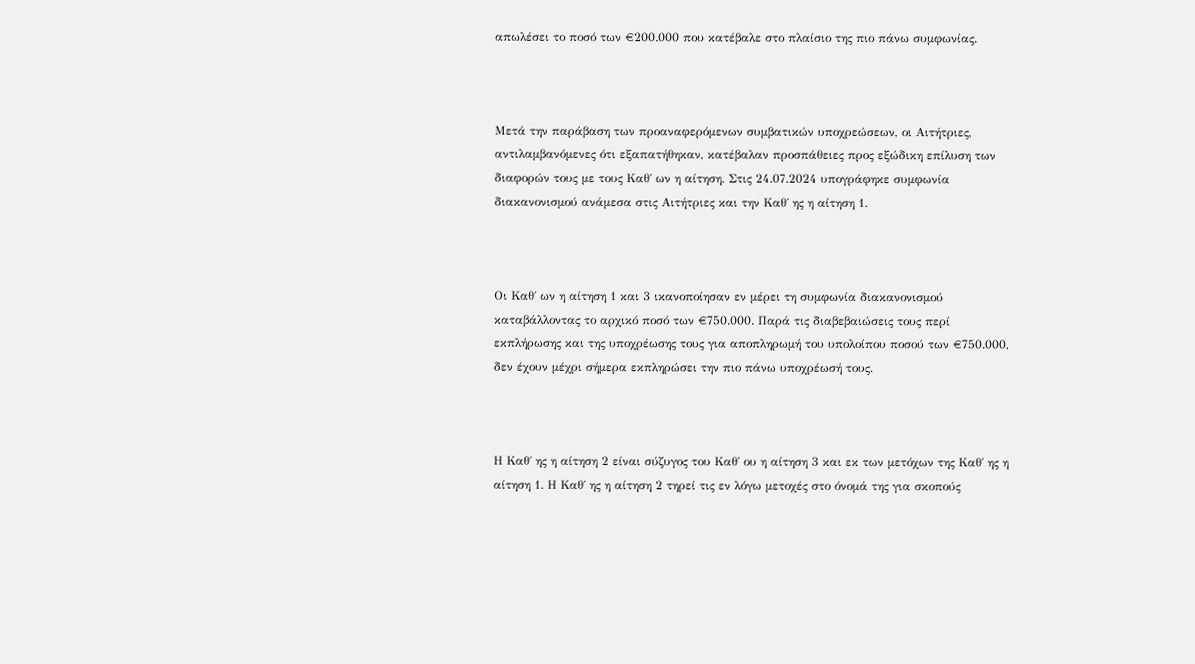απωλέσει το ποσό των €200.000 που κατέβαλε στο πλαίσιο της πιο πάνω συμφωνίας.



Μετά την παράβαση των προαναφερόμενων συμβατικών υποχρεώσεων, οι Αιτήτριες, αντιλαμβανόμενες ότι εξαπατήθηκαν, κατέβαλαν προσπάθειες προς εξώδικη επίλυση των διαφορών τους με τους Καθ΄ ων η αίτηση. Στις 24.07.2024 υπογράφηκε συμφωνία διακανονισμού ανάμεσα στις Αιτήτριες και την Καθ΄ ης η αίτηση 1.



Οι Καθ΄ ων η αίτηση 1 και 3 ικανοποίησαν εν μέρει τη συμφωνία διακανονισμού καταβάλλοντας το αρχικό ποσό των €750.000. Παρά τις διαβεβαιώσεις τους περί εκπλήρωσης και της υποχρέωσης τους για αποπληρωμή του υπολοίπου ποσού των €750.000, δεν έχουν μέχρι σήμερα εκπληρώσει την πιο πάνω υποχρέωσή τους.



Η Καθ΄ ης η αίτηση 2 είναι σύζυγος του Καθ΄ ου η αίτηση 3 και εκ των μετόχων της Καθ΄ ης η αίτηση 1. Η Καθ΄ ης η αίτηση 2 τηρεί τις εν λόγω μετοχές στο όνομά της για σκοπούς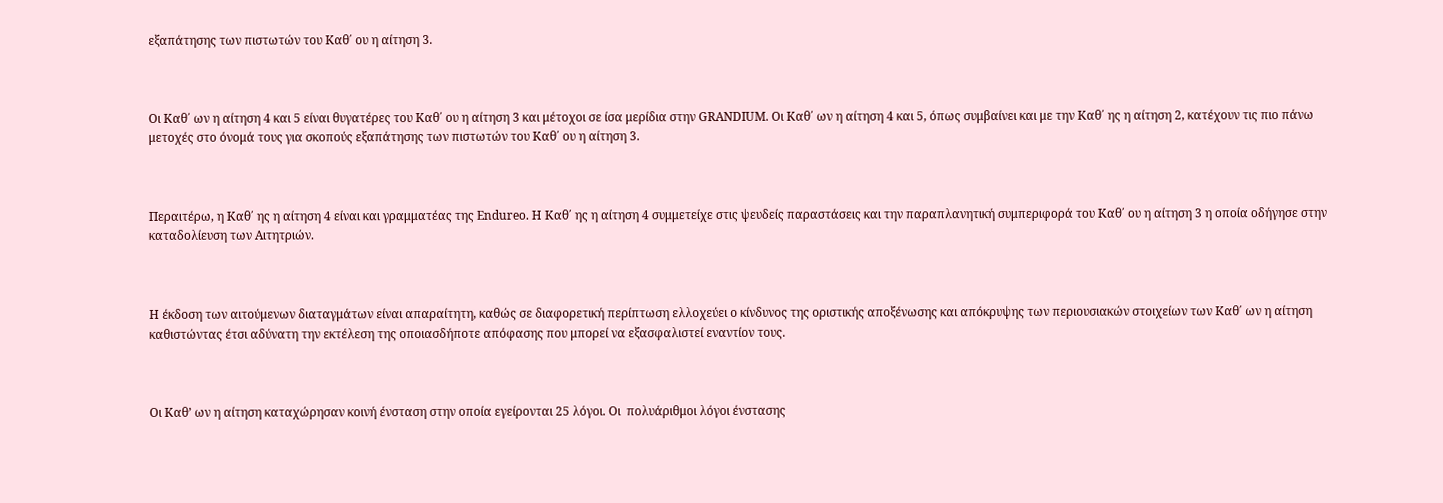εξαπάτησης των πιστωτών του Καθ΄ ου η αίτηση 3.



Οι Καθ΄ ων η αίτηση 4 και 5 είναι θυγατέρες του Καθ΄ ου η αίτηση 3 και μέτοχοι σε ίσα μερίδια στην GRANDIUM. Οι Καθ΄ ων η αίτηση 4 και 5, όπως συμβαίνει και με την Καθ΄ ης η αίτηση 2, κατέχουν τις πιο πάνω μετοχές στο όνομά τους για σκοπούς εξαπάτησης των πιστωτών του Καθ΄ ου η αίτηση 3.



Περαιτέρω, η Καθ΄ ης η αίτηση 4 είναι και γραμματέας της Endureo. Η Καθ΄ ης η αίτηση 4 συμμετείχε στις ψευδείς παραστάσεις και την παραπλανητική συμπεριφορά του Καθ΄ ου η αίτηση 3 η οποία οδήγησε στην καταδολίευση των Αιτητριών.



Η έκδοση των αιτούμενων διαταγμάτων είναι απαραίτητη, καθώς σε διαφορετική περίπτωση ελλοχεύει ο κίνδυνος της οριστικής αποξένωσης και απόκρυψης των περιουσιακών στοιχείων των Καθ΄ ων η αίτηση καθιστώντας έτσι αδύνατη την εκτέλεση της οποιασδήποτε απόφασης που μπορεί να εξασφαλιστεί εναντίον τους.



Οι Καθ’ ων η αίτηση καταχώρησαν κοινή ένσταση στην οποία εγείρονται 25 λόγοι. Οι  πολυάριθμοι λόγοι ένστασης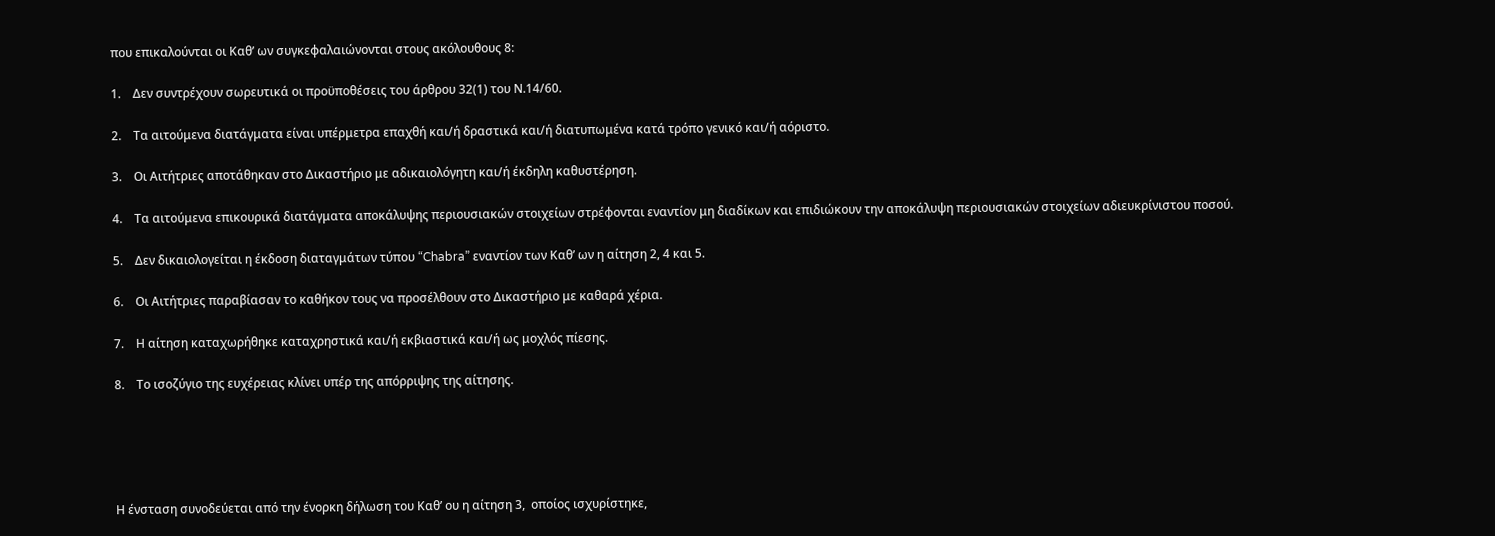που επικαλούνται οι Καθ’ ων συγκεφαλαιώνονται στους ακόλουθους 8:

1.    Δεν συντρέχουν σωρευτικά οι προϋποθέσεις του άρθρου 32(1) του Ν.14/60.

2.    Τα αιτούμενα διατάγματα είναι υπέρμετρα επαχθή και/ή δραστικά και/ή διατυπωμένα κατά τρόπο γενικό και/ή αόριστο.

3.    Οι Αιτήτριες αποτάθηκαν στο Δικαστήριο με αδικαιολόγητη και/ή έκδηλη καθυστέρηση.

4.    Τα αιτούμενα επικουρικά διατάγματα αποκάλυψης περιουσιακών στοιχείων στρέφονται εναντίον μη διαδίκων και επιδιώκουν την αποκάλυψη περιουσιακών στοιχείων αδιευκρίνιστου ποσού.

5.    Δεν δικαιολογείται η έκδοση διαταγμάτων τύπου “Chabra” εναντίον των Καθ’ ων η αίτηση 2, 4 και 5.

6.    Οι Αιτήτριες παραβίασαν το καθήκον τους να προσέλθουν στο Δικαστήριο με καθαρά χέρια.

7.    Η αίτηση καταχωρήθηκε καταχρηστικά και/ή εκβιαστικά και/ή ως μοχλός πίεσης.

8.    Το ισοζύγιο της ευχέρειας κλίνει υπέρ της απόρριψης της αίτησης.





Η ένσταση συνοδεύεται από την ένορκη δήλωση του Καθ’ ου η αίτηση 3,  οποίος ισχυρίστηκε,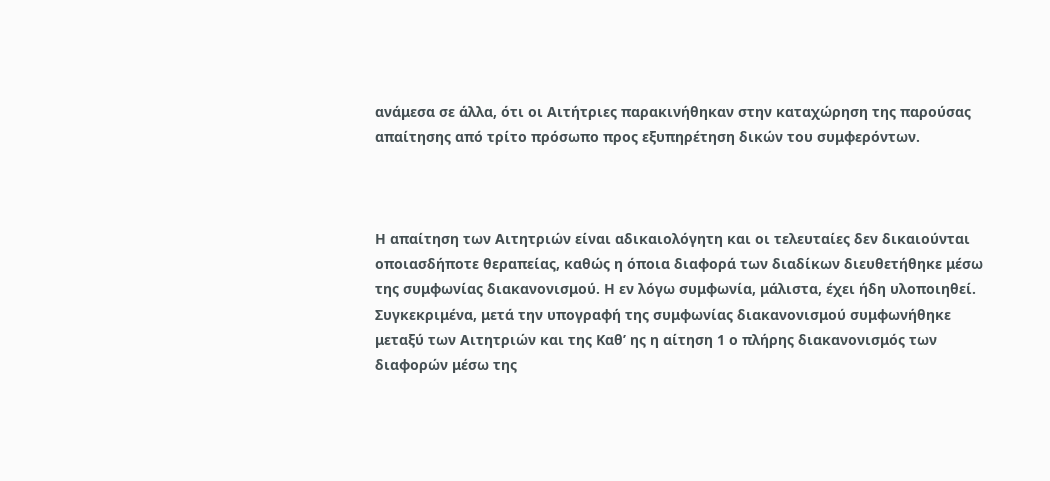ανάμεσα σε άλλα, ότι οι Αιτήτριες παρακινήθηκαν στην καταχώρηση της παρούσας απαίτησης από τρίτο πρόσωπο προς εξυπηρέτηση δικών του συμφερόντων.



Η απαίτηση των Αιτητριών είναι αδικαιολόγητη και οι τελευταίες δεν δικαιούνται οποιασδήποτε θεραπείας, καθώς η όποια διαφορά των διαδίκων διευθετήθηκε μέσω της συμφωνίας διακανονισμού. Η εν λόγω συμφωνία, μάλιστα, έχει ήδη υλοποιηθεί. Συγκεκριμένα, μετά την υπογραφή της συμφωνίας διακανονισμού συμφωνήθηκε μεταξύ των Αιτητριών και της Καθ’ ης η αίτηση 1 ο πλήρης διακανονισμός των διαφορών μέσω της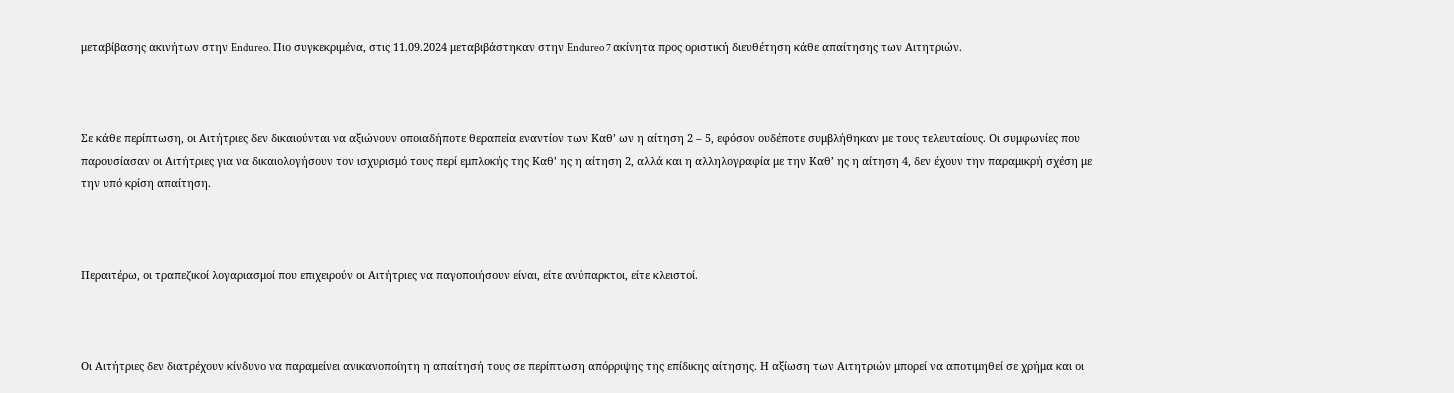μεταβίβασης ακινήτων στην Endureo. Πιο συγκεκριμένα, στις 11.09.2024 μεταβιβάστηκαν στην Endureo 7 ακίνητα προς οριστική διευθέτηση κάθε απαίτησης των Αιτητριών.



Σε κάθε περίπτωση, οι Αιτήτριες δεν δικαιούνται να αξιώνουν οποιαδήποτε θεραπεία εναντίον των Καθ’ ων η αίτηση 2 – 5, εφόσον ουδέποτε συμβλήθηκαν με τους τελευταίους. Οι συμφωνίες που παρουσίασαν οι Αιτήτριες για να δικαιολογήσουν τον ισχυρισμό τους περί εμπλοκής της Καθ’ ης η αίτηση 2, αλλά και η αλληλογραφία με την Καθ’ ης η αίτηση 4, δεν έχουν την παραμικρή σχέση με την υπό κρίση απαίτηση.



Περαιτέρω, οι τραπεζικοί λογαριασμοί που επιχειρούν οι Αιτήτριες να παγοποιήσουν είναι, είτε ανύπαρκτοι, είτε κλειστοί.



Οι Αιτήτριες δεν διατρέχουν κίνδυνο να παραμείνει ανικανοποίητη η απαίτησή τους σε περίπτωση απόρριψης της επίδικης αίτησης. Η αξίωση των Αιτητριών μπορεί να αποτιμηθεί σε χρήμα και οι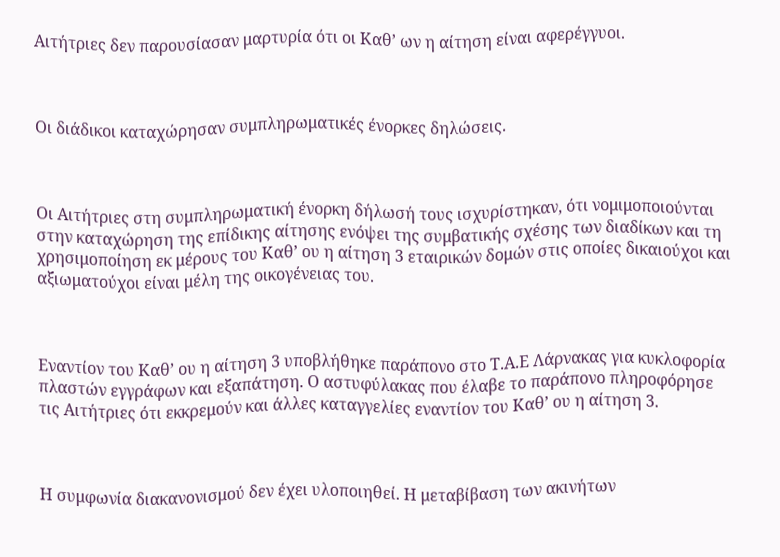Αιτήτριες δεν παρουσίασαν μαρτυρία ότι οι Καθ’ ων η αίτηση είναι αφερέγγυοι.



Οι διάδικοι καταχώρησαν συμπληρωματικές ένορκες δηλώσεις.



Οι Αιτήτριες στη συμπληρωματική ένορκη δήλωσή τους ισχυρίστηκαν, ότι νομιμοποιούνται στην καταχώρηση της επίδικης αίτησης ενόψει της συμβατικής σχέσης των διαδίκων και τη χρησιμοποίηση εκ μέρους του Καθ’ ου η αίτηση 3 εταιρικών δομών στις οποίες δικαιούχοι και αξιωματούχοι είναι μέλη της οικογένειας του.



Εναντίον του Καθ’ ου η αίτηση 3 υποβλήθηκε παράπονο στο Τ.Α.Ε Λάρνακας για κυκλοφορία πλαστών εγγράφων και εξαπάτηση. Ο αστυφύλακας που έλαβε το παράπονο πληροφόρησε τις Αιτήτριες ότι εκκρεμούν και άλλες καταγγελίες εναντίον του Καθ’ ου η αίτηση 3.



Η συμφωνία διακανονισμού δεν έχει υλοποιηθεί. Η μεταβίβαση των ακινήτων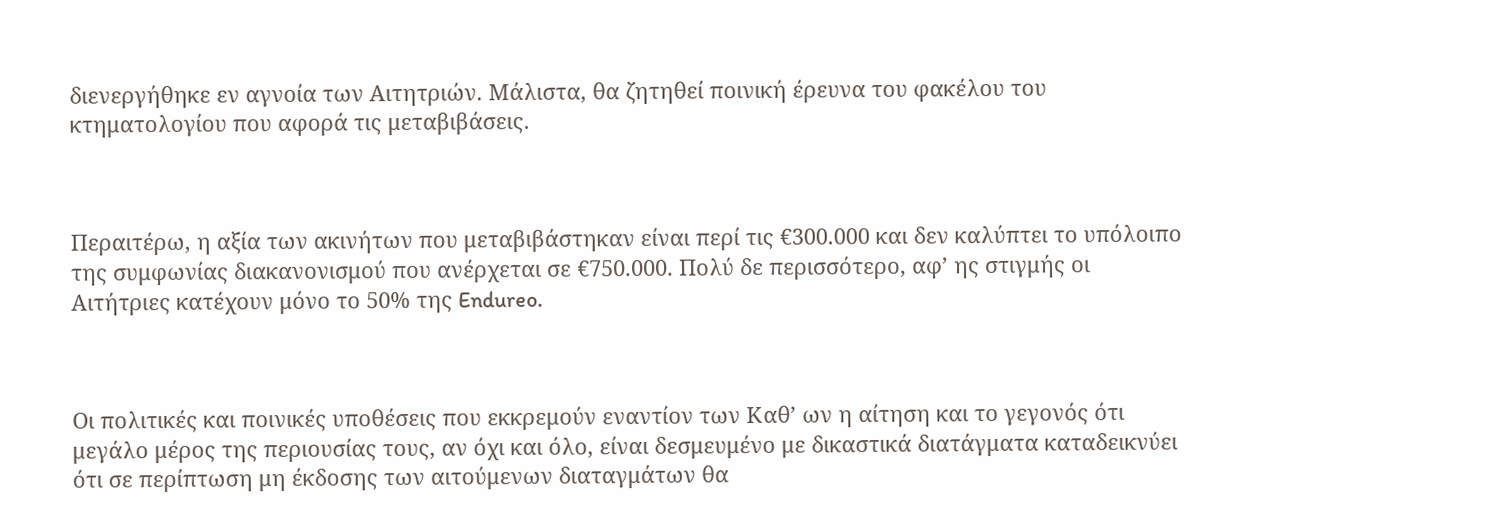διενεργήθηκε εν αγνοία των Αιτητριών. Μάλιστα, θα ζητηθεί ποινική έρευνα του φακέλου του κτηματολογίου που αφορά τις μεταβιβάσεις.



Περαιτέρω, η αξία των ακινήτων που μεταβιβάστηκαν είναι περί τις €300.000 και δεν καλύπτει το υπόλοιπο της συμφωνίας διακανονισμού που ανέρχεται σε €750.000. Πολύ δε περισσότερο, αφ’ ης στιγμής οι Αιτήτριες κατέχουν μόνο το 50% της Endureo.



Οι πολιτικές και ποινικές υποθέσεις που εκκρεμούν εναντίον των Καθ’ ων η αίτηση και το γεγονός ότι μεγάλο μέρος της περιουσίας τους, αν όχι και όλο, είναι δεσμευμένο με δικαστικά διατάγματα καταδεικνύει ότι σε περίπτωση μη έκδοσης των αιτούμενων διαταγμάτων θα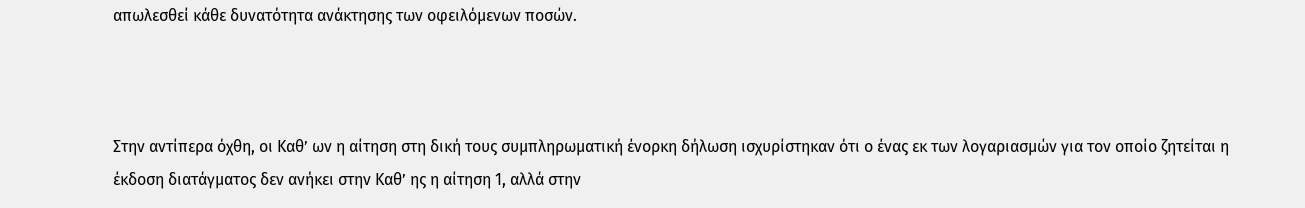απωλεσθεί κάθε δυνατότητα ανάκτησης των οφειλόμενων ποσών.



Στην αντίπερα όχθη, οι Καθ’ ων η αίτηση στη δική τους συμπληρωματική ένορκη δήλωση ισχυρίστηκαν ότι ο ένας εκ των λογαριασμών για τον οποίο ζητείται η έκδοση διατάγματος δεν ανήκει στην Καθ’ ης η αίτηση 1, αλλά στην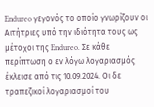Endureo γεγονός το οποίο γνωρίζουν οι Αιτήτριες υπό την ιδιότητα τους ως μέτοχοι της Endureo. Σε κάθε περίπτωση ο εν λόγω λογαριασμός έκλεισε από τις 10.09.2024. Οι δε τραπεζικοί λογαριασμοί του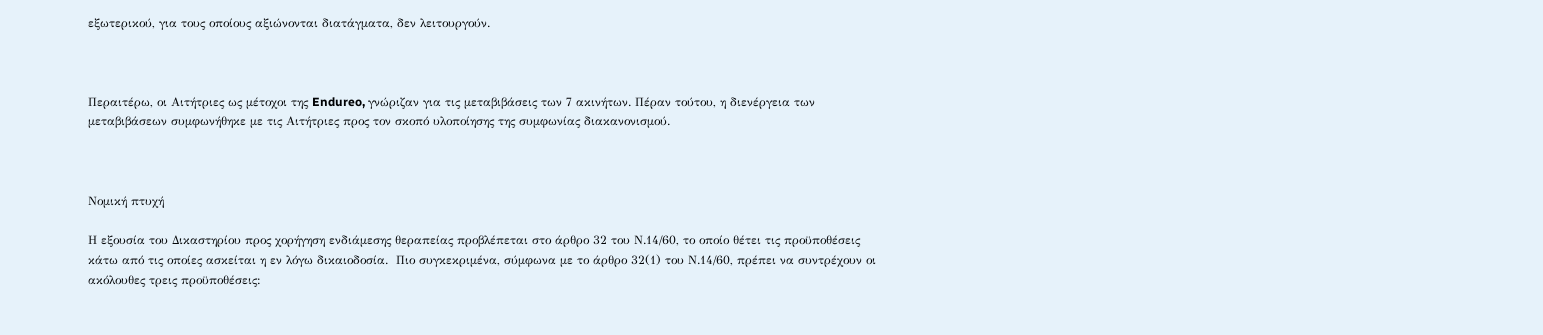εξωτερικού, για τους οποίους αξιώνονται διατάγματα, δεν λειτουργούν.



Περαιτέρω, οι Αιτήτριες ως μέτοχοι της Endureo, γνώριζαν για τις μεταβιβάσεις των 7 ακινήτων. Πέραν τούτου, η διενέργεια των μεταβιβάσεων συμφωνήθηκε με τις Αιτήτριες προς τον σκοπό υλοποίησης της συμφωνίας διακανονισμού.



Νομική πτυχή

Η εξουσία του Δικαστηρίου προς χορήγηση ενδιάμεσης θεραπείας προβλέπεται στο άρθρο 32 του Ν.14/60, το οποίο θέτει τις προϋποθέσεις κάτω από τις οποίες ασκείται η εν λόγω δικαιοδοσία.  Πιο συγκεκριμένα, σύμφωνα με το άρθρο 32(1) του Ν.14/60, πρέπει να συντρέχουν οι ακόλουθες τρεις προϋποθέσεις: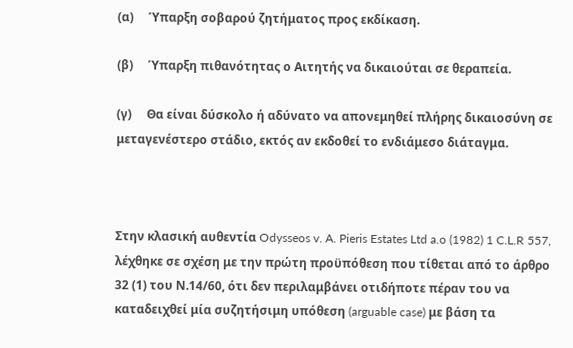(α)     Ύπαρξη σοβαρού ζητήματος προς εκδίκαση.

(β)     Ύπαρξη πιθανότητας ο Αιτητής να δικαιούται σε θεραπεία.

(γ)     Θα είναι δύσκολο ή αδύνατο να απονεμηθεί πλήρης δικαιοσύνη σε μεταγενέστερο στάδιο, εκτός αν εκδοθεί το ενδιάμεσο διάταγμα.



Στην κλασική αυθεντία Odysseos v. A. Pieris Estates Ltd a.o (1982) 1 C.L.R 557, λέχθηκε σε σχέση με την πρώτη προϋπόθεση που τίθεται από το άρθρο 32 (1) του Ν.14/60, ότι δεν περιλαμβάνει οτιδήποτε πέραν του να καταδειχθεί μία συζητήσιμη υπόθεση (arguable case) με βάση τα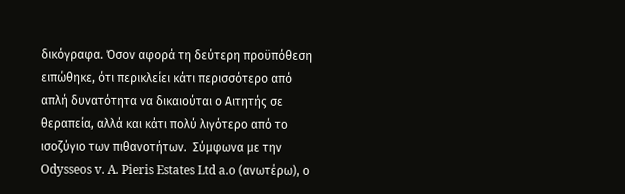δικόγραφα. Όσον αφορά τη δεύτερη προϋπόθεση ειπώθηκε, ότι περικλείει κάτι περισσότερο από απλή δυνατότητα να δικαιούται ο Αιτητής σε θεραπεία, αλλά και κάτι πολύ λιγότερο από το ισοζύγιο των πιθανοτήτων.  Σύμφωνα με την Odysseos v. A. Pieris Estates Ltd a.o (ανωτέρω), ο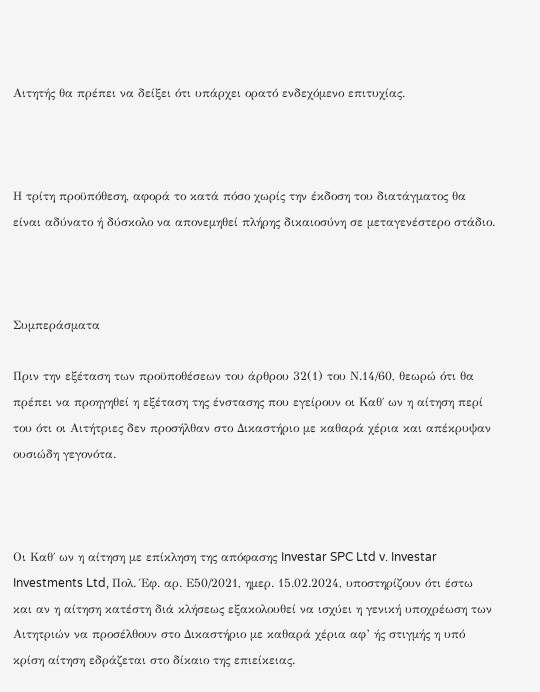Αιτητής θα πρέπει να δείξει ότι υπάρχει ορατό ενδεχόμενο επιτυχίας.



Η τρίτη προϋπόθεση, αφορά το κατά πόσο χωρίς την έκδοση του διατάγματος θα είναι αδύνατο ή δύσκολο να απονεμηθεί πλήρης δικαιοσύνη σε μεταγενέστερο στάδιο.



Συμπεράσματα

Πριν την εξέταση των προϋποθέσεων του άρθρου 32(1) του Ν.14/60, θεωρώ ότι θα πρέπει να προηγηθεί η εξέταση της ένστασης που εγείρουν οι Καθ΄ ων η αίτηση περί του ότι οι Αιτήτριες δεν προσήλθαν στο Δικαστήριο με καθαρά χέρια και απέκρυψαν ουσιώδη γεγονότα.



Οι Καθ΄ ων η αίτηση με επίκληση της απόφασης Investar SPC Ltd v. Investar Investments Ltd, Πολ. Έφ. αρ. Ε50/2021, ημερ. 15.02.2024, υποστηρίζουν ότι έστω και αν η αίτηση κατέστη διά κλήσεως εξακολουθεί να ισχύει η γενική υποχρέωση των Αιτητριών να προσέλθουν στο Δικαστήριο με καθαρά χέρια αφ’ ής στιγμής η υπό κρίση αίτηση εδράζεται στο δίκαιο της επιείκειας.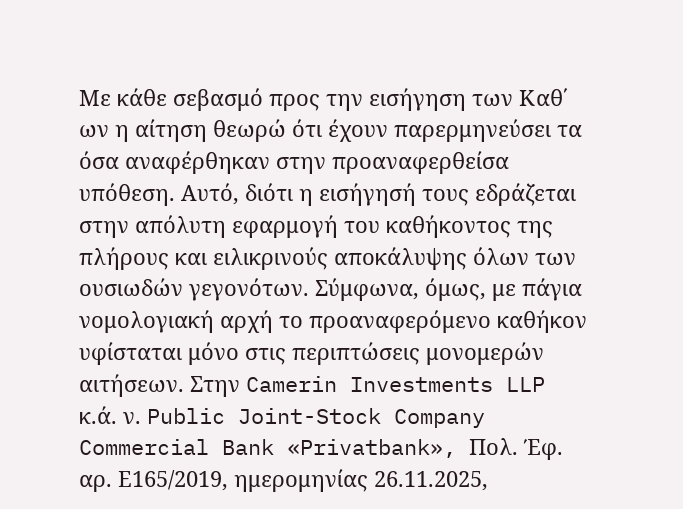Με κάθε σεβασμό προς την εισήγηση των Καθ΄ ων η αίτηση θεωρώ ότι έχουν παρερμηνεύσει τα όσα αναφέρθηκαν στην προαναφερθείσα υπόθεση. Αυτό, διότι η εισήγησή τους εδράζεται στην απόλυτη εφαρμογή του καθήκοντος της πλήρους και ειλικρινούς αποκάλυψης όλων των ουσιωδών γεγονότων. Σύμφωνα, όμως, με πάγια νομολογιακή αρχή το προαναφερόμενο καθήκον υφίσταται μόνο στις περιπτώσεις μονομερών αιτήσεων. Στην Camerin Investments LLP κ.ά. ν. Public Joint-Stock Company Commercial Bank «Privatbank», Πολ. Έφ. αρ. Ε165/2019, ημερομηνίας 26.11.2025,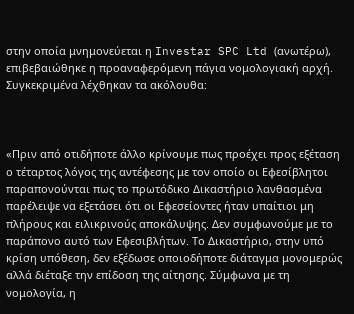στην οποία μνημονεύεται η Investar SPC Ltd (ανωτέρω), επιβεβαιώθηκε η προαναφερόμενη πάγια νομολογιακή αρχή. Συγκεκριμένα λέχθηκαν τα ακόλουθα:



«Πριν από οτιδήποτε άλλο κρίνουμε πως προέχει προς εξέταση ο τέταρτος λόγος της αντέφεσης με τον οποίο οι Εφεσίβλητοι παραπονούνται πως το πρωτόδικο Δικαστήριο λανθασμένα παρέλειψε να εξετάσει ότι οι Εφεσείοντες ήταν υπαίτιοι μη πλήρους και ειλικρινούς αποκάλυψης. Δεν συμφωνούμε με το παράπονο αυτό των Εφεσιβλήτων. Το Δικαστήριο, στην υπό κρίση υπόθεση, δεν εξέδωσε οποιοδήποτε διάταγμα μονομερώς αλλά διέταξε την επίδοση της αίτησης. Σύμφωνα με τη νομολογία, η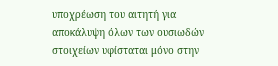υποχρέωση του αιτητή για αποκάλυψη όλων των ουσιωδών στοιχείων υφίσταται μόνο στην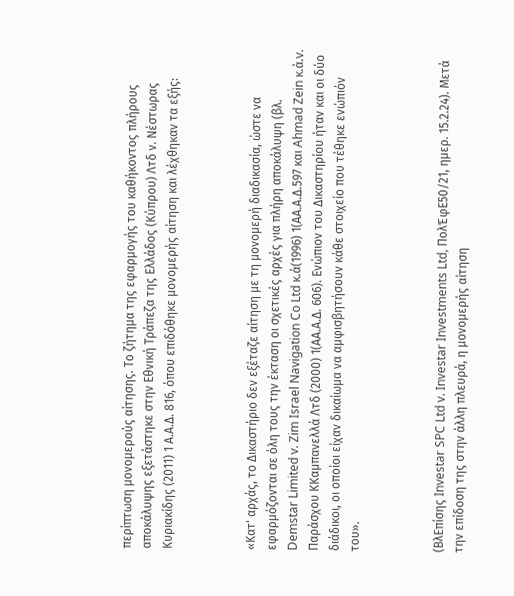περίπτωση μονομερούς αίτησης. Το ζήτημα της εφαρμογής του καθήκοντος πλήρους αποκάλυψης εξετάστηκε στην Εθνική Τράπεζα της Ελλάδος (Κύπρου) Λτδ ν. Νέστωρας Κυριακίδης (2011) 1 Α.Α.Δ. 816, όπου επιδόθηκε μονομερής αίτηση και λέχθηκαν τα εξής:



«Κατ' αρχάς, το Δικαστήριο δεν εξέταζε αίτηση με τη μονομερή διαδικασία, ώστε να εφαρμόζονται σε όλη τους την έκταση οι σχετικές αρχές για πλήρη αποκάλυψη (βλ. Demstar Limited v. Zim Israel Navigation Co Ltd κ.ά(1996) 1(ΑΑ.Α.Δ.597 και Ahmad Zein κ.ά.v. Παράσχου ΚΚαμπανελλά Λτδ (2000) 1(ΑΑ.Α.Δ. 606). Ενώπιον του Δικαστηρίου ήταν και οι δύο διάδικοι, οι οποίοι είχαν δικαίωμα να αμφισβητήσουν κάθε στοιχείο που τέθηκε ενώπιόν του».



(ΒλΕπίσης Investar SPC Ltd v. Investar Investments Ltd, ΠολΈφΕ50/21, ημερ. 15.2.24). Μετά την επίδοση της στην άλλη πλευρά, η μονομερής αίτηση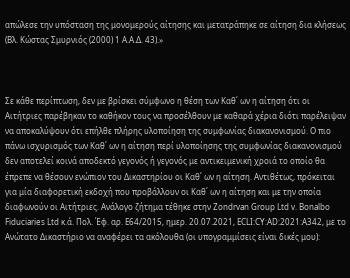απώλεσε την υπόσταση της μονομερούς αίτησης και μετατράπηκε σε αίτηση δια κλήσεως (Βλ. Κώστας Σμυρνιός (2000) 1 Α.Α.Δ. 43).»



Σε κάθε περίπτωση, δεν με βρίσκει σύμφωνο η θέση των Καθ΄ ων η αίτηση ότι οι Αιτήτριες παρέβηκαν το καθήκον τους να προσέλθουν με καθαρά χέρια διότι παρέλειψαν να αποκαλύψουν ότι επήλθε πλήρης υλοποίηση της συμφωνίας διακανονισμού. Ο πιο πάνω ισχυρισμός των Καθ΄ ων η αίτηση περί υλοποίησης της συμφωνίας διακανονισμού δεν αποτελεί κοινά αποδεκτό γεγονός ή γεγονός με αντικειμενική χροιά το οποίο θα έπρεπε να θέσουν ενώπιον του Δικαστηρίου οι Καθ΄ ων η αίτηση. Αντιθέτως, πρόκειται για μία διαφορετική εκδοχή που προβάλλουν οι Καθ΄ ων η αίτηση και με την οποία διαφωνούν οι Αιτήτριες. Ανάλογο ζήτημα τέθηκε στην Zondrvan Group Ltd v. Bonalbo Fiduciaries Ltd κ.ά. Πολ. Έφ. αρ. Ε64/2015, ημερ. 20.07.2021, ECLI:CY:AD:2021:A342, με το Ανώτατο Δικαστήριο να αναφέρει τα ακόλουθα (οι υπογραμμίσεις είναι δικές μου):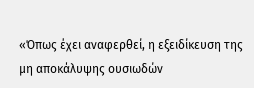«Όπως έχει αναφερθεί, η εξειδίκευση της μη αποκάλυψης ουσιωδών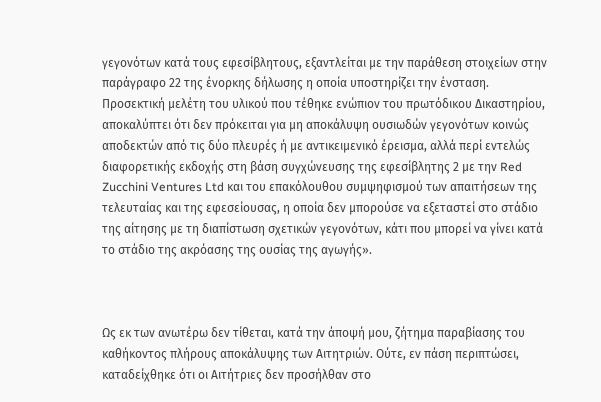γεγονότων κατά τους εφεσίβλητους, εξαντλείται με την παράθεση στοιχείων στην παράγραφο 22 της ένορκης δήλωσης η οποία υποστηρίζει την ένσταση.  Προσεκτική μελέτη του υλικού που τέθηκε ενώπιον του πρωτόδικου Δικαστηρίου, αποκαλύπτει ότι δεν πρόκειται για μη αποκάλυψη ουσιωδών γεγονότων κοινώς αποδεκτών από τις δύο πλευρές ή με αντικειμενικό έρεισμα, αλλά περί εντελώς διαφορετικής εκδοχής στη βάση συγχώνευσης της εφεσίβλητης 2 με την Red Zucchini Ventures Ltd και του επακόλουθου συμψηφισμού των απαιτήσεων της τελευταίας και της εφεσείουσας, η οποία δεν μπορούσε να εξεταστεί στο στάδιο της αίτησης με τη διαπίστωση σχετικών γεγονότων, κάτι που μπορεί να γίνει κατά το στάδιο της ακρόασης της ουσίας της αγωγής».



Ως εκ των ανωτέρω δεν τίθεται, κατά την άποψή μου, ζήτημα παραβίασης του καθήκοντος πλήρους αποκάλυψης των Αιτητριών. Ούτε, εν πάση περιπτώσει, καταδείχθηκε ότι οι Αιτήτριες δεν προσήλθαν στο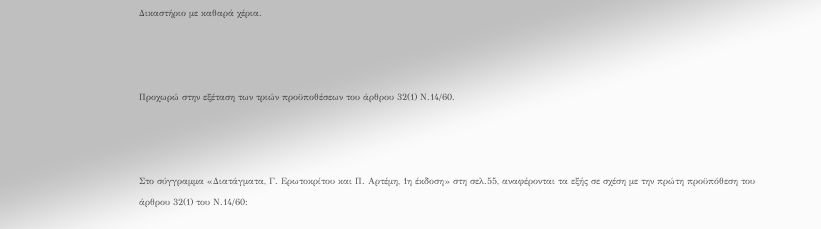Δικαστήριο με καθαρά χέρια.



Προχωρώ στην εξέταση των τριών προϋποθέσεων του άρθρου 32(1) Ν.14/60.



Στο σύγγραμμα «Διατάγματα, Γ. Ερωτοκρίτου και Π. Αρτέμη, 1η έκδοση» στη σελ.55, αναφέρονται τα εξής σε σχέση με την πρώτη προϋπόθεση του άρθρου 32(1) του Ν.14/60: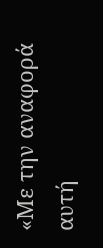«Με την αναφορά αυτή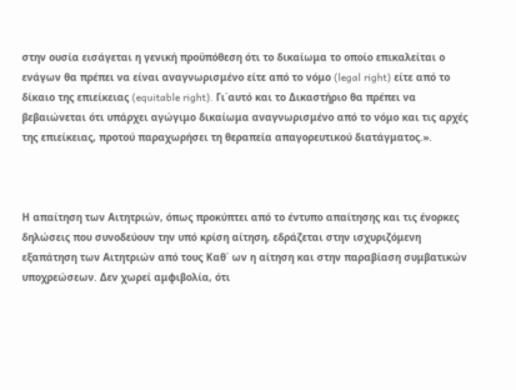στην ουσία εισάγεται η γενική προϋπόθεση ότι το δικαίωμα το οποίο επικαλείται ο ενάγων θα πρέπει να είναι αναγνωρισμένο είτε από το νόμο (legal right) είτε από το δίκαιο της επιείκειας (equitable right). Γι΄αυτό και το Δικαστήριο θα πρέπει να βεβαιώνεται ότι υπάρχει αγώγιμο δικαίωμα αναγνωρισμένο από το νόμο και τις αρχές της επιείκειας, προτού παραχωρήσει τη θεραπεία απαγορευτικού διατάγματος.».



Η απαίτηση των Αιτητριών, όπως προκύπτει από το έντυπο απαίτησης και τις ένορκες δηλώσεις που συνοδεύουν την υπό κρίση αίτηση, εδράζεται στην ισχυριζόμενη εξαπάτηση των Αιτητριών από τους Καθ΄ ων η αίτηση και στην παραβίαση συμβατικών υποχρεώσεων. Δεν χωρεί αμφιβολία, ότι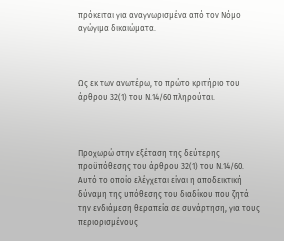πρόκειται για αναγνωρισμένα από τον Νόμο αγώγιμα δικαιώματα.



Ως εκ των ανωτέρω, το πρώτο κριτήριο του άρθρου 32(1) του Ν.14/60 πληρούται.



Προχωρώ στην εξέταση της δεύτερης προϋπόθεσης του άρθρου 32(1) του Ν.14/60. Αυτό το οποίο ελέγχεται είναι η αποδεικτική δύναμη της υπόθεσης του διαδίκου που ζητά την ενδιάμεση θεραπεία σε συνάρτηση, για τους περιορισμένους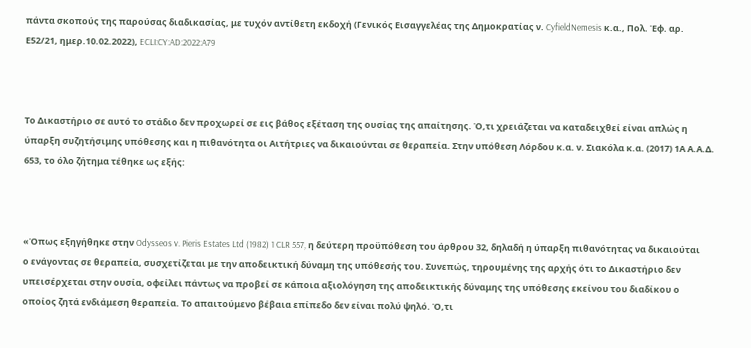πάντα σκοπούς της παρούσας διαδικασίας, με τυχόν αντίθετη εκδοχή (Γενικός Εισαγγελέας της Δημοκρατίας ν. CyfieldNemesis κ.α., Πολ. Έφ. αρ. Ε52/21, ημερ.10.02.2022), ECLI:CY:AD:2022:A79



Το Δικαστήριο σε αυτό το στάδιο δεν προχωρεί σε εις βάθος εξέταση της ουσίας της απαίτησης. Ό,τι χρειάζεται να καταδειχθεί είναι απλώς η ύπαρξη συζητήσιμης υπόθεσης και η πιθανότητα οι Αιτήτριες να δικαιούνται σε θεραπεία. Στην υπόθεση Λόρδου κ.α. ν. Σιακόλα κ.α. (2017) 1Α Α.Α.Δ. 653, το όλο ζήτημα τέθηκε ως εξής:



«Όπως εξηγήθηκε στην Odysseos v. Pieris Estates Ltd (1982) 1 CLR 557, η δεύτερη προϋπόθεση του άρθρου 32, δηλαδή η ύπαρξη πιθανότητας να δικαιούται ο ενάγοντας σε θεραπεία, συσχετίζεται με την αποδεικτική δύναμη της υπόθεσής του. Συνεπώς, τηρουμένης της αρχής ότι το Δικαστήριο δεν υπεισέρχεται στην ουσία, οφείλει πάντως να προβεί σε κάποια αξιολόγηση της αποδεικτικής δύναμης της υπόθεσης εκείνου του διαδίκου ο οποίος ζητά ενδιάμεση θεραπεία. Το απαιτούμενο βέβαια επίπεδο δεν είναι πολύ ψηλό. Ό,τι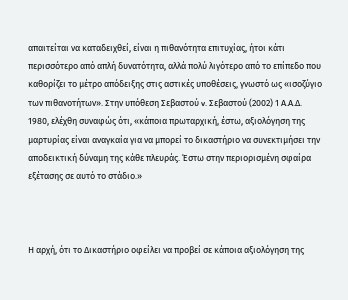απαιτείται να καταδειχθεί, είναι η πιθανότητα επιτυχίας, ήτοι κάτι περισσότερο από απλή δυνατότητα, αλλά πολύ λιγότερο από το επίπεδο που καθορίζει το μέτρο απόδειξης στις αστικές υποθέσεις, γνωστό ως «ισοζύγιο των πιθανοτήτων». Στην υπόθεση Σεβαστού v. Σεβαστού (2002) 1 Α.Α.Δ. 1980, ελέχθη συναφώς ότι, «κάποια πρωταρχική, έστω, αξιολόγηση της μαρτυρίας είναι αναγκαία για να μπορεί το δικαστήριο να συνεκτιμήσει την αποδεικτική δύναμη της κάθε πλευράς. Έστω στην περιορισμένη σφαίρα εξέτασης σε αυτό το στάδιο.»



Η αρχή, ότι το Δικαστήριο οφείλει να προβεί σε κάποια αξιολόγηση της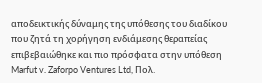αποδεικτικής δύναμης της υπόθεσης του διαδίκου που ζητά τη χορήγηση ενδιάμεσης θεραπείας επιβεβαιώθηκε και πιο πρόσφατα στην υπόθεση Marfut v. Zaforpo Ventures Ltd, Πολ.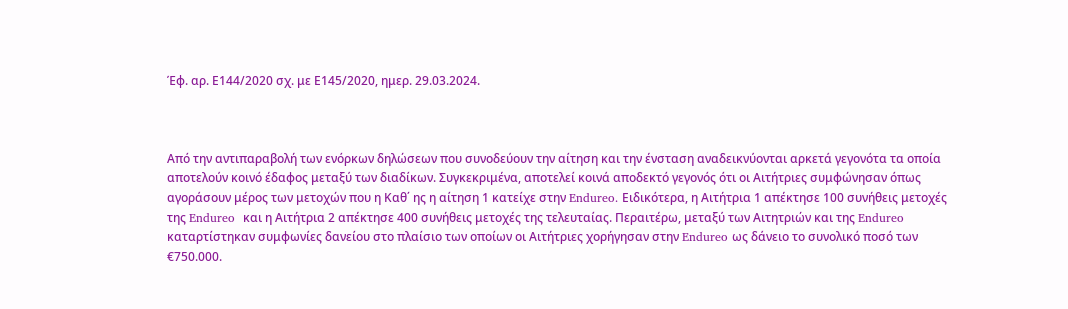Έφ. αρ. Ε144/2020 σχ. με Ε145/2020, ημερ. 29.03.2024.



Από την αντιπαραβολή των ενόρκων δηλώσεων που συνοδεύουν την αίτηση και την ένσταση αναδεικνύονται αρκετά γεγονότα τα οποία αποτελούν κοινό έδαφος μεταξύ των διαδίκων. Συγκεκριμένα, αποτελεί κοινά αποδεκτό γεγονός ότι οι Αιτήτριες συμφώνησαν όπως αγοράσουν μέρος των μετοχών που η Καθ΄ ης η αίτηση 1 κατείχε στην Endureo. Ειδικότερα, η Αιτήτρια 1 απέκτησε 100 συνήθεις μετοχές της Endureo  και η Αιτήτρια 2 απέκτησε 400 συνήθεις μετοχές της τελευταίας. Περαιτέρω, μεταξύ των Αιτητριών και της Endureo καταρτίστηκαν συμφωνίες δανείου στο πλαίσιο των οποίων οι Αιτήτριες χορήγησαν στην Endureo ως δάνειο το συνολικό ποσό των €750.000.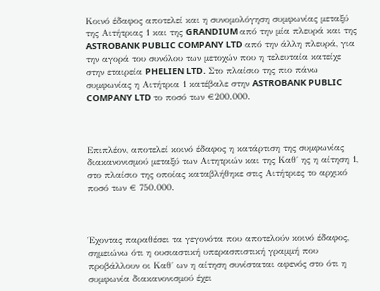Κοινό έδαφος αποτελεί και η συνομολόγηση συμφωνίας μεταξύ της Αιτήτριας 1 και της GRANDIUM από την μία πλευρά και της ASTROBANK PUBLIC COMPANY LTD από την άλλη πλευρά, για την αγορά του συνόλου των μετοχών που η τελευταία κατείχε στην εταιρεία PHELIEN LTD. Στο πλαίσιο της πιο πάνω συμφωνίας η Αιτήτρια 1 κατέβαλε στην ASTROBANK PUBLIC COMPANY LTD το ποσό των €200.000.



Επιπλέον, αποτελεί κοινό έδαφος η κατάρτιση της συμφωνίας διακανονισμού μεταξύ των Αιτητριών και της Καθ΄ ης η αίτηση 1, στο πλαίσιο της οποίας καταβλήθηκε στις Αιτήτριες το αρχικό ποσό των € 750.000.



Έχοντας παραθέσει τα γεγονότα που αποτελούν κοινό έδαφος, σημειώνω ότι η ουσιαστική υπερασπιστική γραμμή που προβάλλουν οι Καθ΄ ων η αίτηση συνίσταται αφενός στο ότι η συμφωνία διακανονισμού έχει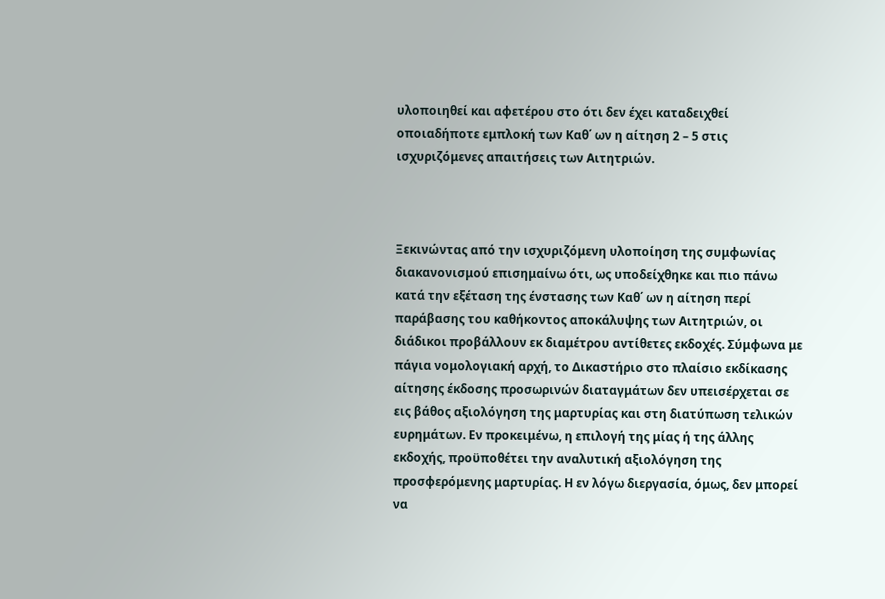υλοποιηθεί και αφετέρου στο ότι δεν έχει καταδειχθεί οποιαδήποτε εμπλοκή των Καθ΄ ων η αίτηση 2 – 5 στις ισχυριζόμενες απαιτήσεις των Αιτητριών.



Ξεκινώντας από την ισχυριζόμενη υλοποίηση της συμφωνίας διακανονισμού επισημαίνω ότι, ως υποδείχθηκε και πιο πάνω κατά την εξέταση της ένστασης των Καθ΄ ων η αίτηση περί παράβασης του καθήκοντος αποκάλυψης των Αιτητριών, οι διάδικοι προβάλλουν εκ διαμέτρου αντίθετες εκδοχές. Σύμφωνα με πάγια νομολογιακή αρχή, το Δικαστήριο στο πλαίσιο εκδίκασης αίτησης έκδοσης προσωρινών διαταγμάτων δεν υπεισέρχεται σε εις βάθος αξιολόγηση της μαρτυρίας και στη διατύπωση τελικών ευρημάτων. Εν προκειμένω, η επιλογή της μίας ή της άλλης εκδοχής, προϋποθέτει την αναλυτική αξιολόγηση της προσφερόμενης μαρτυρίας. Η εν λόγω διεργασία, όμως, δεν μπορεί να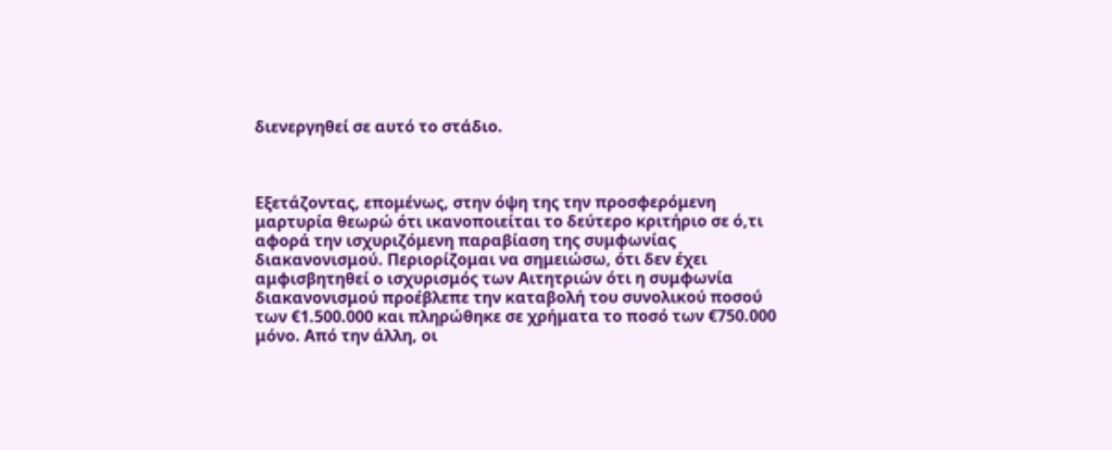διενεργηθεί σε αυτό το στάδιο.



Εξετάζοντας, επομένως, στην όψη της την προσφερόμενη μαρτυρία θεωρώ ότι ικανοποιείται το δεύτερο κριτήριο σε ό,τι αφορά την ισχυριζόμενη παραβίαση της συμφωνίας διακανονισμού. Περιορίζομαι να σημειώσω, ότι δεν έχει αμφισβητηθεί ο ισχυρισμός των Αιτητριών ότι η συμφωνία διακανονισμού προέβλεπε την καταβολή του συνολικού ποσού των €1.500.000 και πληρώθηκε σε χρήματα το ποσό των €750.000 μόνο. Από την άλλη, οι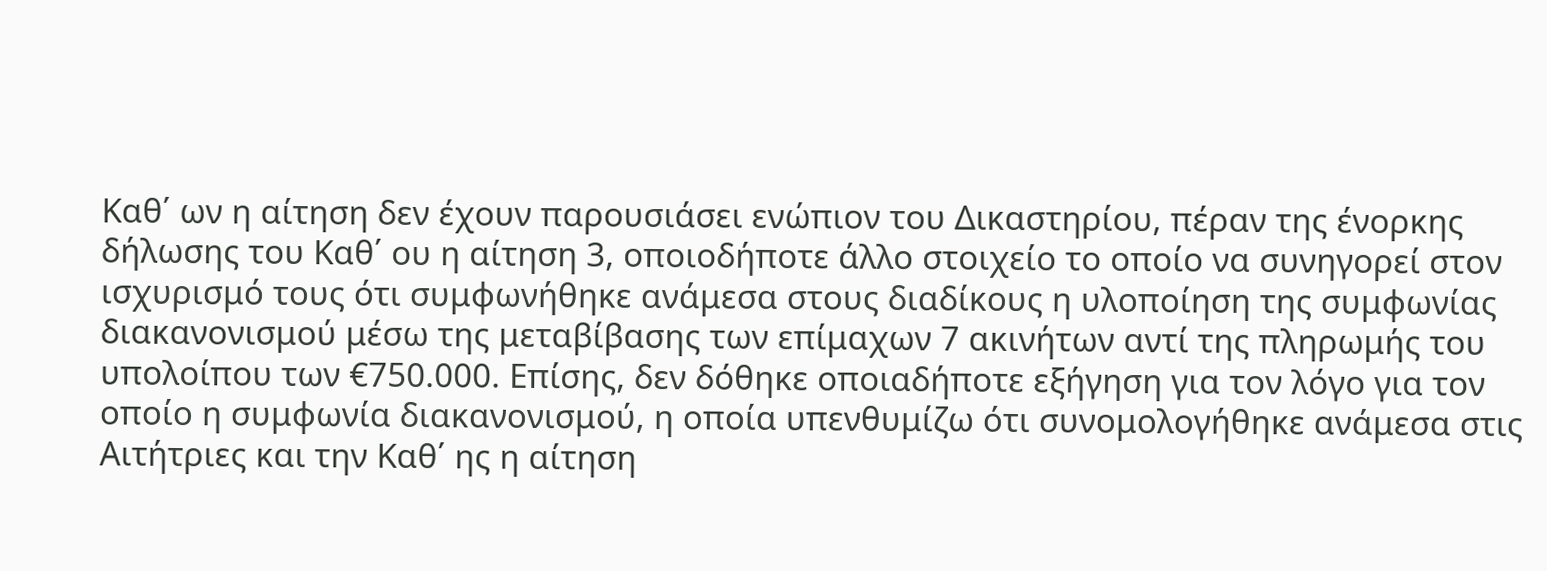Καθ΄ ων η αίτηση δεν έχουν παρουσιάσει ενώπιον του Δικαστηρίου, πέραν της ένορκης δήλωσης του Καθ΄ ου η αίτηση 3, οποιοδήποτε άλλο στοιχείο το οποίο να συνηγορεί στον ισχυρισμό τους ότι συμφωνήθηκε ανάμεσα στους διαδίκους η υλοποίηση της συμφωνίας διακανονισμού μέσω της μεταβίβασης των επίμαχων 7 ακινήτων αντί της πληρωμής του υπολοίπου των €750.000. Επίσης, δεν δόθηκε οποιαδήποτε εξήγηση για τον λόγο για τον οποίο η συμφωνία διακανονισμού, η οποία υπενθυμίζω ότι συνομολογήθηκε ανάμεσα στις Αιτήτριες και την Καθ΄ ης η αίτηση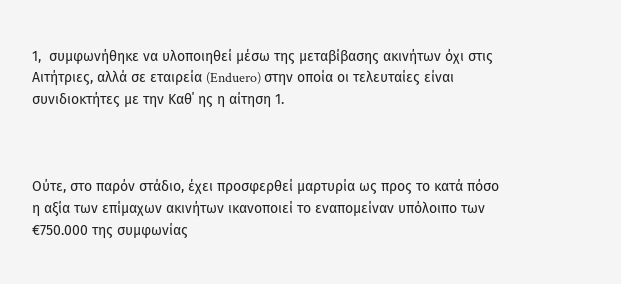1,  συμφωνήθηκε να υλοποιηθεί μέσω της μεταβίβασης ακινήτων όχι στις Αιτήτριες, αλλά σε εταιρεία (Enduero) στην οποία οι τελευταίες είναι συνιδιοκτήτες με την Καθ΄ ης η αίτηση 1.



Ούτε, στο παρόν στάδιο, έχει προσφερθεί μαρτυρία ως προς το κατά πόσο η αξία των επίμαχων ακινήτων ικανοποιεί το εναπομείναν υπόλοιπο των €750.000 της συμφωνίας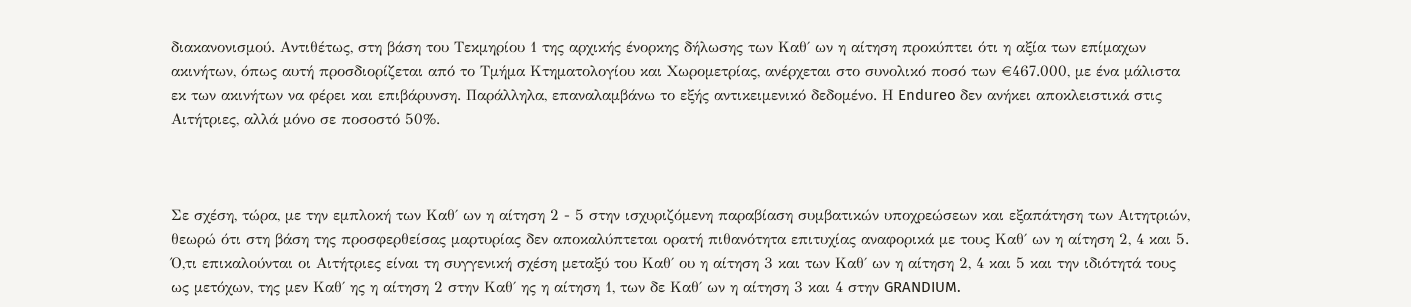διακανονισμού. Αντιθέτως, στη βάση του Τεκμηρίου 1 της αρχικής ένορκης δήλωσης των Καθ΄ ων η αίτηση προκύπτει ότι η αξία των επίμαχων ακινήτων, όπως αυτή προσδιορίζεται από το Τμήμα Κτηματολογίου και Χωρομετρίας, ανέρχεται στο συνολικό ποσό των €467.000, με ένα μάλιστα εκ των ακινήτων να φέρει και επιβάρυνση. Παράλληλα, επαναλαμβάνω το εξής αντικειμενικό δεδομένο. Η Endureo δεν ανήκει αποκλειστικά στις Αιτήτριες, αλλά μόνο σε ποσοστό 50%.



Σε σχέση, τώρα, με την εμπλοκή των Καθ΄ ων η αίτηση 2 - 5 στην ισχυριζόμενη παραβίαση συμβατικών υποχρεώσεων και εξαπάτηση των Αιτητριών, θεωρώ ότι στη βάση της προσφερθείσας μαρτυρίας δεν αποκαλύπτεται ορατή πιθανότητα επιτυχίας αναφορικά με τους Καθ΄ ων η αίτηση 2, 4 και 5.  Ό,τι επικαλούνται οι Αιτήτριες είναι τη συγγενική σχέση μεταξύ του Καθ΄ ου η αίτηση 3 και των Καθ΄ ων η αίτηση 2, 4 και 5 και την ιδιότητά τους ως μετόχων, της μεν Καθ΄ ης η αίτηση 2 στην Καθ΄ ης η αίτηση 1, των δε Καθ΄ ων η αίτηση 3 και 4 στην GRANDIUM.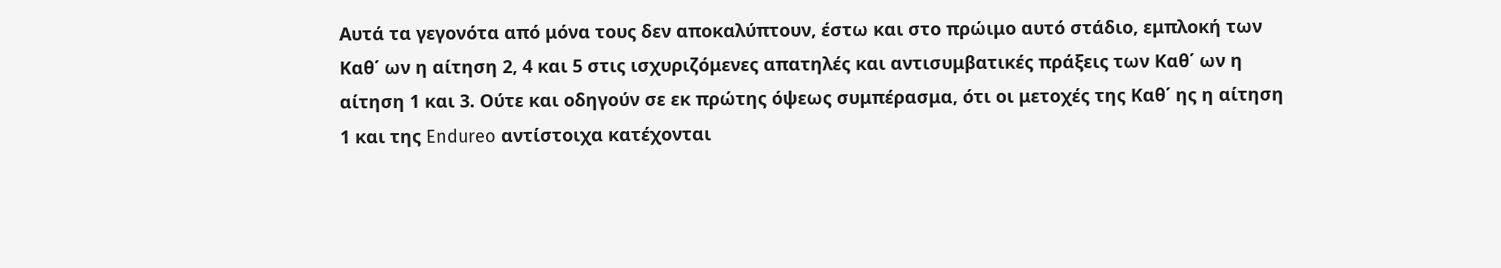Αυτά τα γεγονότα από μόνα τους δεν αποκαλύπτουν, έστω και στο πρώιμο αυτό στάδιο, εμπλοκή των Καθ΄ ων η αίτηση 2, 4 και 5 στις ισχυριζόμενες απατηλές και αντισυμβατικές πράξεις των Καθ΄ ων η αίτηση 1 και 3. Ούτε και οδηγούν σε εκ πρώτης όψεως συμπέρασμα, ότι οι μετοχές της Καθ΄ ης η αίτηση 1 και της Endureo αντίστοιχα κατέχονται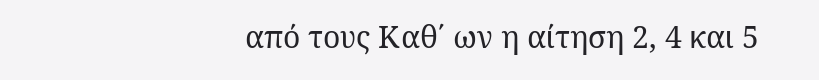από τους Καθ΄ ων η αίτηση 2, 4 και 5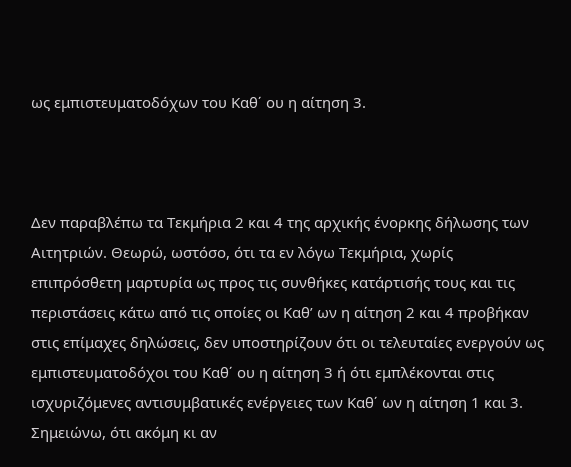ως εμπιστευματοδόχων του Καθ΄ ου η αίτηση 3.



Δεν παραβλέπω τα Τεκμήρια 2 και 4 της αρχικής ένορκης δήλωσης των Αιτητριών. Θεωρώ, ωστόσο, ότι τα εν λόγω Τεκμήρια, χωρίς επιπρόσθετη μαρτυρία ως προς τις συνθήκες κατάρτισής τους και τις περιστάσεις κάτω από τις οποίες οι Καθ’ ων η αίτηση 2 και 4 προβήκαν στις επίμαχες δηλώσεις, δεν υποστηρίζουν ότι οι τελευταίες ενεργούν ως εμπιστευματοδόχοι του Καθ΄ ου η αίτηση 3 ή ότι εμπλέκονται στις ισχυριζόμενες αντισυμβατικές ενέργειες των Καθ΄ ων η αίτηση 1 και 3. Σημειώνω, ότι ακόμη κι αν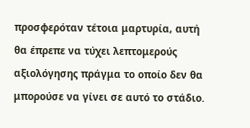προσφερόταν τέτοια μαρτυρία, αυτή θα έπρεπε να τύχει λεπτομερούς αξιολόγησης πράγμα το οποίο δεν θα μπορούσε να γίνει σε αυτό το στάδιο.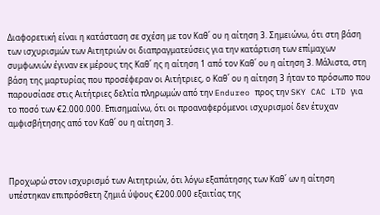Διαφορετική είναι η κατάσταση σε σχέση με τον Καθ΄ ου η αίτηση 3. Σημειώνω, ότι στη βάση των ισχυρισμών των Αιτητριών οι διαπραγματεύσεις για την κατάρτιση των επίμαχων συμφωνιών έγιναν εκ μέρους της Καθ΄ ης η αίτηση 1 από τον Καθ΄ ου η αίτηση 3. Μάλιστα, στη βάση της μαρτυρίας που προσέφεραν οι Αιτήτριες, ο Καθ΄ ου η αίτηση 3 ήταν το πρόσωπο που παρουσίασε στις Αιτήτριες δελτία πληρωμών από την Endureo προς την SKY CAC LTD για το ποσό των €2.000.000. Επισημαίνω, ότι οι προαναφερόμενοι ισχυρισμοί δεν έτυχαν αμφισβήτησης από τον Καθ΄ ου η αίτηση 3.



Προχωρώ στον ισχυρισμό των Αιτητριών, ότι λόγω εξαπάτησης των Καθ΄ ων η αίτηση υπέστηκαν επιπρόσθετη ζημιά ύψους €200.000 εξαιτίας της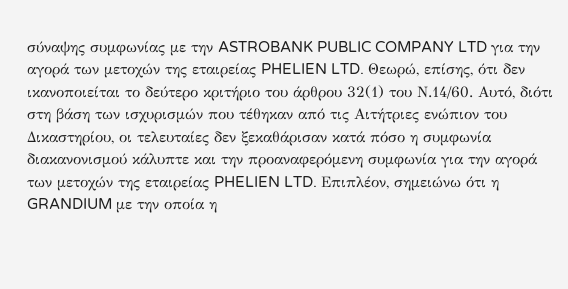σύναψης συμφωνίας με την ASTROBANK PUBLIC COMPANY LTD για την αγορά των μετοχών της εταιρείας PHELIEN LTD. Θεωρώ, επίσης, ότι δεν ικανοποιείται το δεύτερο κριτήριο του άρθρου 32(1) του Ν.14/60. Αυτό, διότι στη βάση των ισχυρισμών που τέθηκαν από τις Αιτήτριες ενώπιον του Δικαστηρίου, οι τελευταίες δεν ξεκαθάρισαν κατά πόσο η συμφωνία διακανονισμού κάλυπτε και την προαναφερόμενη συμφωνία για την αγορά των μετοχών της εταιρείας PHELIEN LTD. Επιπλέον, σημειώνω ότι η GRANDIUM με την οποία η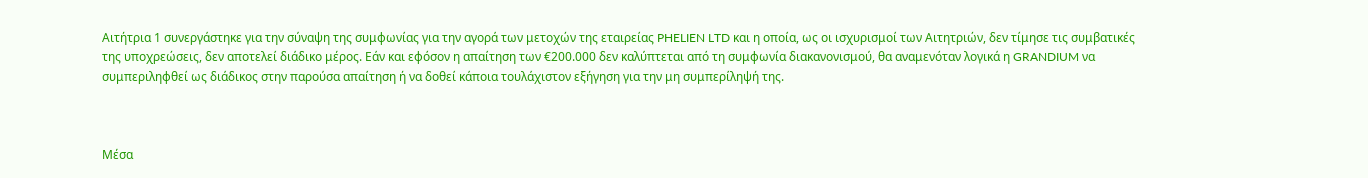Αιτήτρια 1 συνεργάστηκε για την σύναψη της συμφωνίας για την αγορά των μετοχών της εταιρείας PHELIEN LTD και η οποία, ως οι ισχυρισμοί των Αιτητριών, δεν τίμησε τις συμβατικές της υποχρεώσεις, δεν αποτελεί διάδικο μέρος. Εάν και εφόσον η απαίτηση των €200.000 δεν καλύπτεται από τη συμφωνία διακανονισμού, θα αναμενόταν λογικά η GRANDIUM να συμπεριληφθεί ως διάδικος στην παρούσα απαίτηση ή να δοθεί κάποια τουλάχιστον εξήγηση για την μη συμπερίληψή της.



Μέσα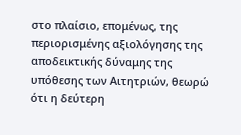στο πλαίσιο, επομένως, της περιορισμένης αξιολόγησης της αποδεικτικής δύναμης της υπόθεσης των Αιτητριών, θεωρώ ότι η δεύτερη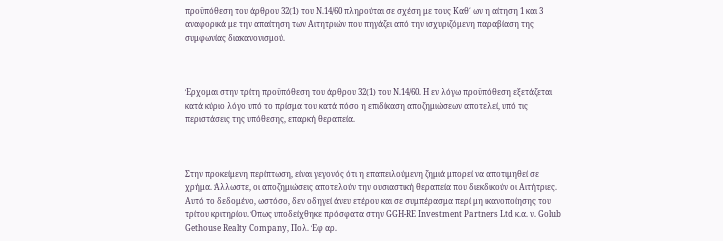προϋπόθεση του άρθρου 32(1) του Ν.14/60 πληρούται σε σχέση με τους Καθ΄ ων η αίτηση 1 και 3 αναφορικά με την απαίτηση των Αιτητριών που πηγάζει από την ισχυριζόμενη παραβίαση της συμφωνίας διακανονισμού.



Έρχομαι στην τρίτη προϋπόθεση του άρθρου 32(1) του Ν.14/60. Η εν λόγω προϋπόθεση εξετάζεται κατά κύριο λόγο υπό το πρίσμα του κατά πόσο η επιδίκαση αποζημιώσεων αποτελεί, υπό τις περιστάσεις της υπόθεσης, επαρκή θεραπεία.



Στην προκείμενη περίπτωση, είναι γεγονός ότι η επαπειλούμενη ζημιά μπορεί να αποτιμηθεί σε χρήμα. Άλλωστε, οι αποζημιώσεις αποτελούν την ουσιαστική θεραπεία που διεκδικούν οι Αιτήτριες. Αυτό το δεδομένο, ωστόσο, δεν οδηγεί άνευ ετέρου και σε συμπέρασμα περί μη ικανοποίησης του τρίτου κριτηρίου. Όπως υποδείχθηκε πρόσφατα στην GGH-RE Investment Partners Ltd κ.α. ν. Golub Gethouse Realty Company, Πολ. Έφ αρ.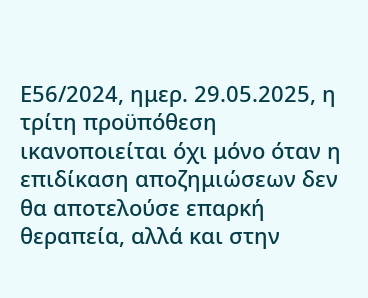Ε56/2024, ημερ. 29.05.2025, η τρίτη προϋπόθεση ικανοποιείται όχι μόνο όταν η επιδίκαση αποζημιώσεων δεν θα αποτελούσε επαρκή θεραπεία, αλλά και στην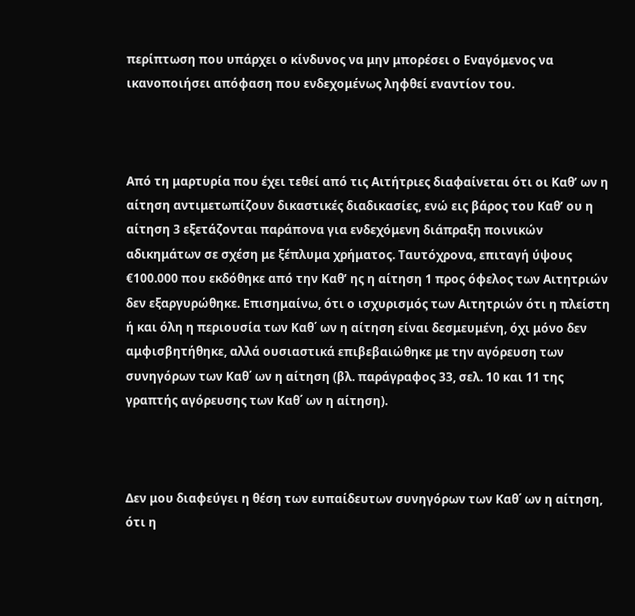περίπτωση που υπάρχει ο κίνδυνος να μην μπορέσει ο Εναγόμενος να ικανοποιήσει απόφαση που ενδεχομένως ληφθεί εναντίον του.



Από τη μαρτυρία που έχει τεθεί από τις Αιτήτριες διαφαίνεται ότι οι Καθ’ ων η αίτηση αντιμετωπίζουν δικαστικές διαδικασίες, ενώ εις βάρος του Καθ’ ου η αίτηση 3 εξετάζονται παράπονα για ενδεχόμενη διάπραξη ποινικών αδικημάτων σε σχέση με ξέπλυμα χρήματος. Ταυτόχρονα, επιταγή ύψους €100.000 που εκδόθηκε από την Καθ’ ης η αίτηση 1 προς όφελος των Αιτητριών δεν εξαργυρώθηκε. Επισημαίνω, ότι ο ισχυρισμός των Αιτητριών ότι η πλείστη ή και όλη η περιουσία των Καθ΄ ων η αίτηση είναι δεσμευμένη, όχι μόνο δεν  αμφισβητήθηκε, αλλά ουσιαστικά επιβεβαιώθηκε με την αγόρευση των συνηγόρων των Καθ΄ ων η αίτηση (βλ. παράγραφος 33, σελ. 10 και 11 της γραπτής αγόρευσης των Καθ΄ ων η αίτηση).



Δεν μου διαφεύγει η θέση των ευπαίδευτων συνηγόρων των Καθ΄ ων η αίτηση, ότι η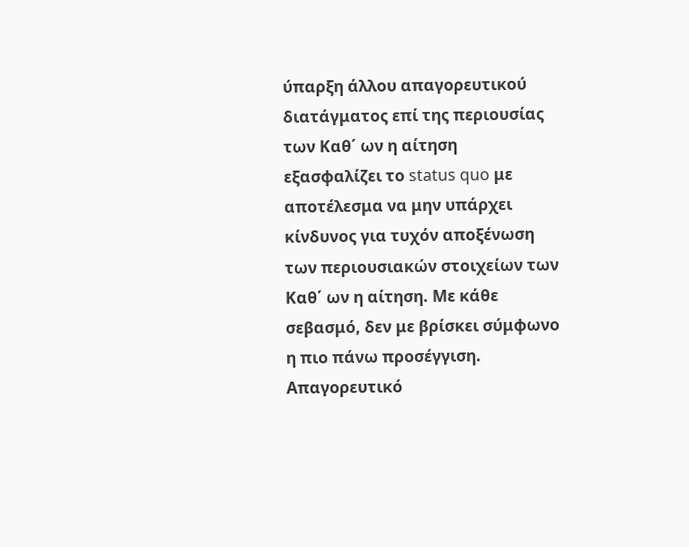ύπαρξη άλλου απαγορευτικού διατάγματος επί της περιουσίας των Καθ΄ ων η αίτηση εξασφαλίζει το status quo με αποτέλεσμα να μην υπάρχει κίνδυνος για τυχόν αποξένωση των περιουσιακών στοιχείων των Καθ΄ ων η αίτηση. Με κάθε σεβασμό, δεν με βρίσκει σύμφωνο η πιο πάνω προσέγγιση. Απαγορευτικό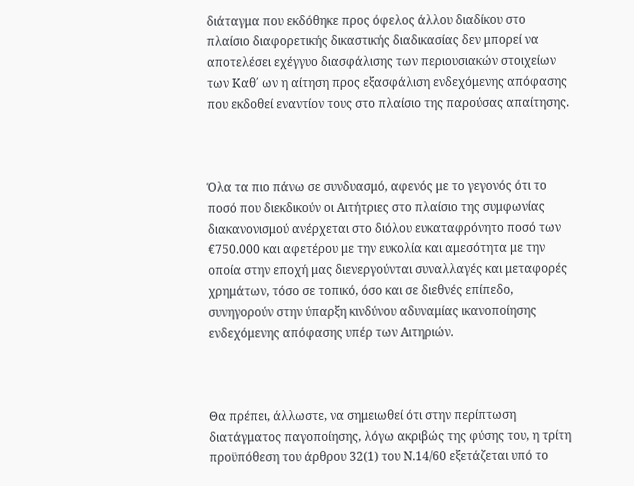διάταγμα που εκδόθηκε προς όφελος άλλου διαδίκου στο πλαίσιο διαφορετικής δικαστικής διαδικασίας δεν μπορεί να αποτελέσει εχέγγυο διασφάλισης των περιουσιακών στοιχείων των Καθ΄ ων η αίτηση προς εξασφάλιση ενδεχόμενης απόφασης που εκδοθεί εναντίον τους στο πλαίσιο της παρούσας απαίτησης.



Όλα τα πιο πάνω σε συνδυασμό, αφενός με το γεγονός ότι το ποσό που διεκδικούν οι Αιτήτριες στο πλαίσιο της συμφωνίας διακανονισμού ανέρχεται στο διόλου ευκαταφρόνητο ποσό των €750.000 και αφετέρου με την ευκολία και αμεσότητα με την οποία στην εποχή μας διενεργούνται συναλλαγές και μεταφορές χρημάτων, τόσο σε τοπικό, όσο και σε διεθνές επίπεδο, συνηγορούν στην ύπαρξη κινδύνου αδυναμίας ικανοποίησης ενδεχόμενης απόφασης υπέρ των Αιτηριών.



Θα πρέπει, άλλωστε, να σημειωθεί ότι στην περίπτωση διατάγματος παγοποίησης, λόγω ακριβώς της φύσης του, η τρίτη προϋπόθεση του άρθρου 32(1) του Ν.14/60 εξετάζεται υπό το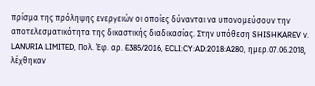πρίσμα της πρόληψης ενεργειών οι οποίες δύνανται να υπονομεύσουν την αποτελεσματικότητα της δικαστικής διαδικασίας. Στην υπόθεση SHISHKAREV ν. LANURIA LIMITED, Πολ. Έφ. αρ. E385/2016, ECLI:CY:AD:2018:A280, ημερ.07.06.2018, λέχθηκαν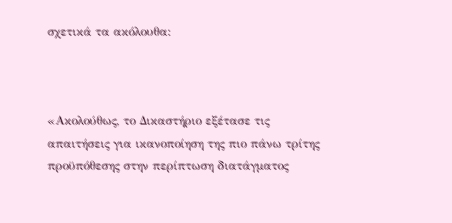σχετικά τα ακόλουθα:



«Ακολούθως, το Δικαστήριο εξέτασε τις απαιτήσεις για ικανοποίηση της πιο πάνω τρίτης προϋπόθεσης στην περίπτωση διατάγματος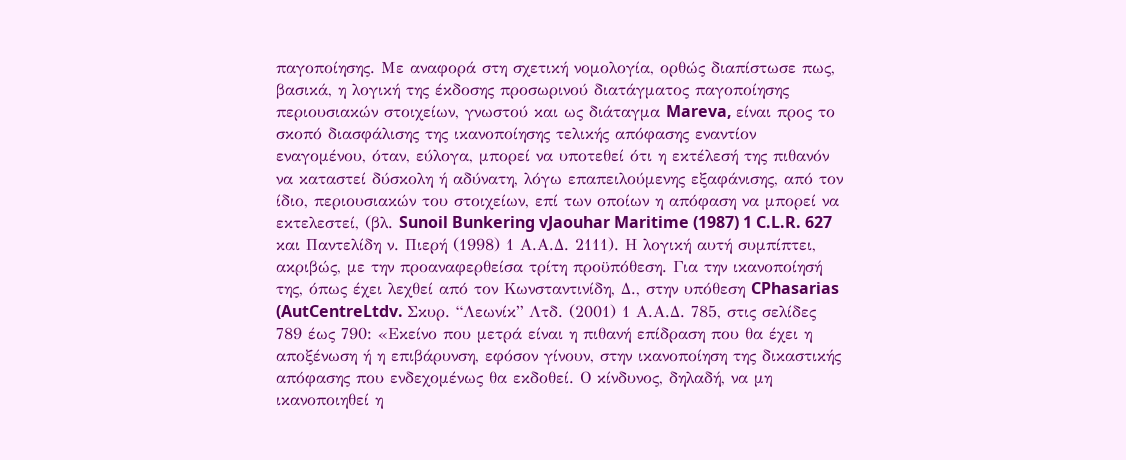παγοποίησης. Με αναφορά στη σχετική νομολογία, ορθώς διαπίστωσε πως, βασικά, η λογική της έκδοσης προσωρινού διατάγματος παγοποίησης περιουσιακών στοιχείων, γνωστού και ως διάταγμα Mareva, είναι προς το σκοπό διασφάλισης της ικανοποίησης τελικής απόφασης εναντίον εναγομένου, όταν, εύλογα, μπορεί να υποτεθεί ότι η εκτέλεσή της πιθανόν να καταστεί δύσκολη ή αδύνατη, λόγω επαπειλούμενης εξαφάνισης, από τον ίδιο, περιουσιακών του στοιχείων, επί των οποίων η απόφαση να μπορεί να εκτελεστεί, (βλ. Sunoil Bunkering vJaouhar Maritime (1987) 1 C.L.R. 627 και Παντελίδη ν. Πιερή (1998) 1 Α.Α.Δ. 2111). Η λογική αυτή συμπίπτει, ακριβώς, με την προαναφερθείσα τρίτη προϋπόθεση. Για την ικανοποίησή της, όπως έχει λεχθεί από τον Κωνσταντινίδη, Δ., στην υπόθεση CPhasarias (AutCentreLtdv. Σκυρ. “Λεωνίκ” Λτδ. (2001) 1 Α.Α.Δ. 785, στις σελίδες 789 έως 790: «Εκείνο που μετρά είναι η πιθανή επίδραση που θα έχει η αποξένωση ή η επιβάρυνση, εφόσον γίνουν, στην ικανοποίηση της δικαστικής απόφασης που ενδεχομένως θα εκδοθεί. Ο κίνδυνος, δηλαδή, να μη ικανοποιηθεί η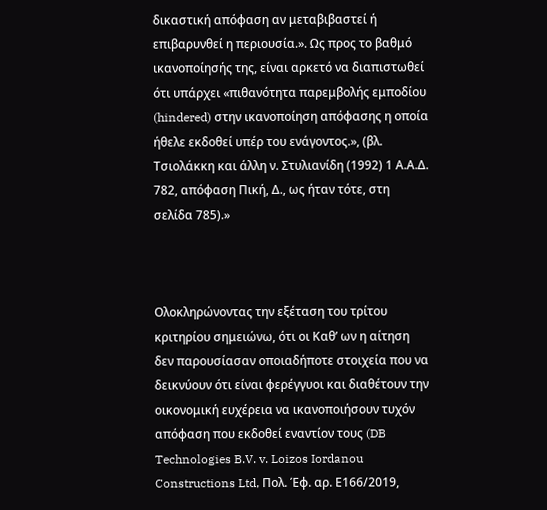δικαστική απόφαση αν μεταβιβαστεί ή επιβαρυνθεί η περιουσία.». Ως προς το βαθμό ικανοποίησής της, είναι αρκετό να διαπιστωθεί ότι υπάρχει «πιθανότητα παρεμβολής εμποδίου (hindered) στην ικανοποίηση απόφασης η οποία ήθελε εκδοθεί υπέρ του ενάγοντος.», (βλ. Τσιολάκκη και άλλη ν. Στυλιανίδη (1992) 1 Α.Α.Δ. 782, απόφαση Πική, Δ., ως ήταν τότε, στη σελίδα 785).»



Ολοκληρώνοντας την εξέταση του τρίτου κριτηρίου σημειώνω, ότι οι Καθ’ ων η αίτηση δεν παρουσίασαν οποιαδήποτε στοιχεία που να δεικνύουν ότι είναι φερέγγυοι και διαθέτουν την οικονομική ευχέρεια να ικανοποιήσουν τυχόν απόφαση που εκδοθεί εναντίον τους (DB Technologies B.V. v. Loizos Iordanou Constructions Ltd, Πολ. Έφ. αρ. Ε166/2019,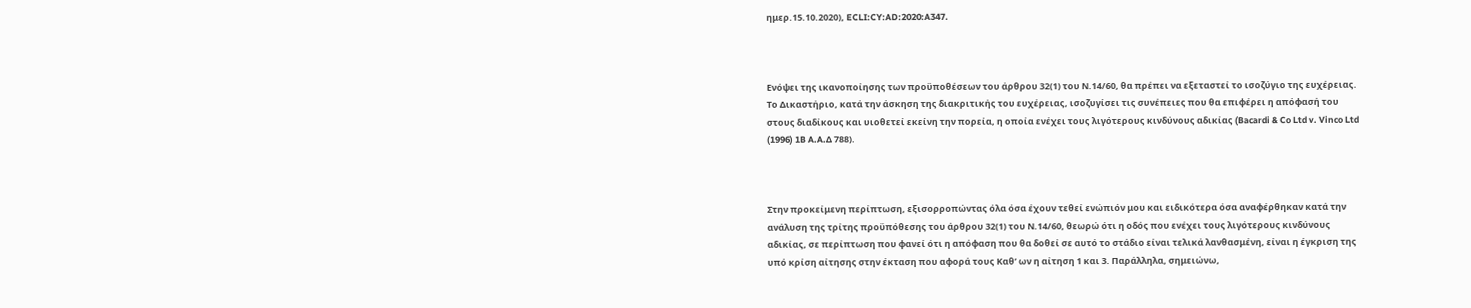ημερ.15.10.2020), ECLI:CY:AD:2020:A347.



Ενόψει της ικανοποίησης των προϋποθέσεων του άρθρου 32(1) του Ν.14/60, θα πρέπει να εξεταστεί το ισοζύγιο της ευχέρειας. Το Δικαστήριο, κατά την άσκηση της διακριτικής του ευχέρειας, ισοζυγίσει τις συνέπειες που θα επιφέρει η απόφασή του στους διαδίκους και υιοθετεί εκείνη την πορεία, η οποία ενέχει τους λιγότερους κινδύνους αδικίας (Bacardi & Co Ltd v. Vinco Ltd (1996) 1B A.A.Δ 788).



Στην προκείμενη περίπτωση, εξισορροπώντας όλα όσα έχουν τεθεί ενώπιόν μου και ειδικότερα όσα αναφέρθηκαν κατά την ανάλυση της τρίτης προϋπόθεσης του άρθρου 32(1) του Ν.14/60, θεωρώ ότι η οδός που ενέχει τους λιγότερους κινδύνους αδικίας, σε περίπτωση που φανεί ότι η απόφαση που θα δοθεί σε αυτό το στάδιο είναι τελικά λανθασμένη, είναι η έγκριση της υπό κρίση αίτησης στην έκταση που αφορά τους Καθ’ ων η αίτηση 1 και 3. Παράλληλα, σημειώνω,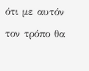ότι με αυτόν τον τρόπο θα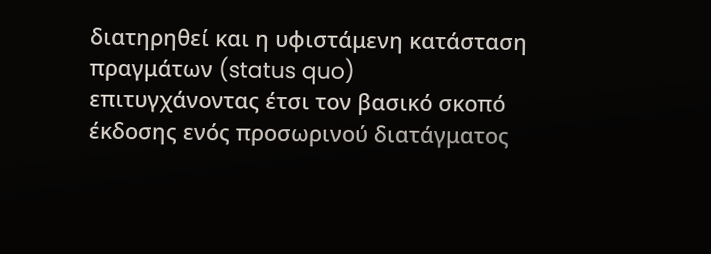διατηρηθεί και η υφιστάμενη κατάσταση πραγμάτων (status quo) επιτυγχάνοντας έτσι τον βασικό σκοπό έκδοσης ενός προσωρινού διατάγματος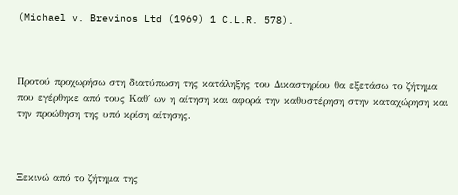(Michael v. Brevinos Ltd (1969) 1 C.L.R. 578).



Προτού προχωρήσω στη διατύπωση της κατάληξης του Δικαστηρίου θα εξετάσω το ζήτημα που εγέρθηκε από τους Καθ΄ ων η αίτηση και αφορά την καθυστέρηση στην καταχώρηση και την προώθηση της υπό κρίση αίτησης.



Ξεκινώ από το ζήτημα της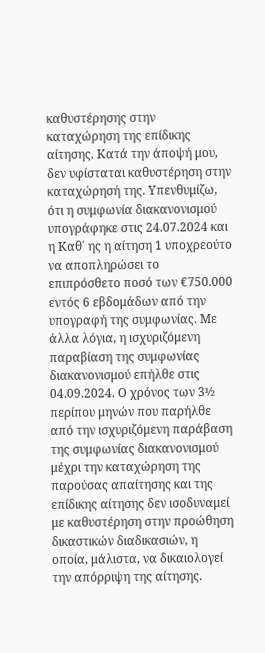καθυστέρησης στην καταχώρηση της επίδικης αίτησης. Κατά την άποψή μου, δεν υφίσταται καθυστέρηση στην καταχώρησή της. Υπενθυμίζω, ότι η συμφωνία διακανονισμού υπογράφηκε στις 24.07.2024 και η Καθ΄ ης η αίτηση 1 υποχρεούτο να αποπληρώσει το επιπρόσθετο ποσό των €750.000 εντός 6 εβδομάδων από την υπογραφή της συμφωνίας. Με άλλα λόγια, η ισχυριζόμενη παραβίαση της συμφωνίας διακανονισμού επήλθε στις 04.09.2024. Ο χρόνος των 3½ περίπου μηνών που παρήλθε από την ισχυριζόμενη παράβαση της συμφωνίας διακανονισμού μέχρι την καταχώρηση της παρούσας απαίτησης και της επίδικης αίτησης δεν ισοδυναμεί με καθυστέρηση στην προώθηση δικαστικών διαδικασιών, η οποία, μάλιστα, να δικαιολογεί την απόρριψη της αίτησης.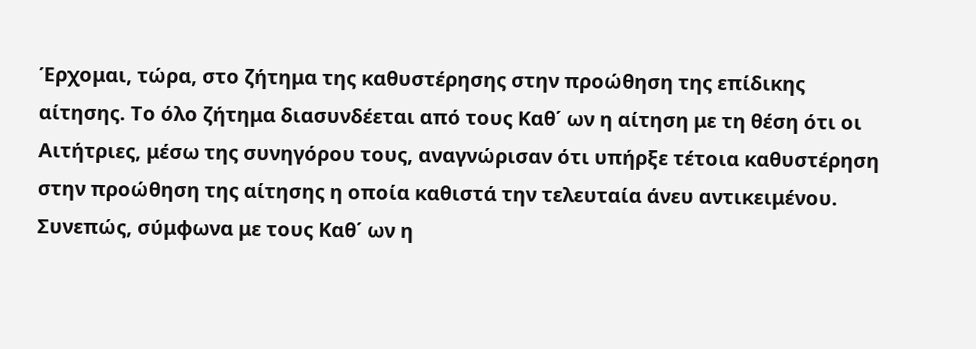Έρχομαι, τώρα, στο ζήτημα της καθυστέρησης στην προώθηση της επίδικης αίτησης. Το όλο ζήτημα διασυνδέεται από τους Καθ΄ ων η αίτηση με τη θέση ότι οι Αιτήτριες, μέσω της συνηγόρου τους, αναγνώρισαν ότι υπήρξε τέτοια καθυστέρηση στην προώθηση της αίτησης η οποία καθιστά την τελευταία άνευ αντικειμένου. Συνεπώς, σύμφωνα με τους Καθ΄ ων η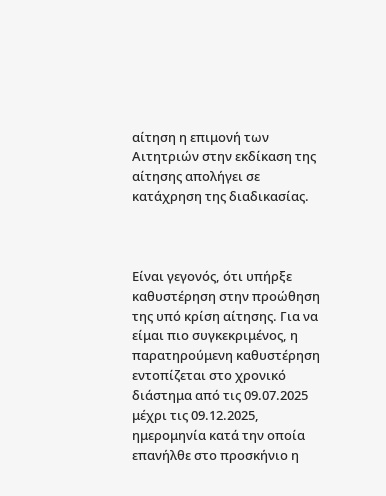αίτηση η επιμονή των Αιτητριών στην εκδίκαση της αίτησης απολήγει σε κατάχρηση της διαδικασίας.



Είναι γεγονός, ότι υπήρξε καθυστέρηση στην προώθηση της υπό κρίση αίτησης. Για να είμαι πιο συγκεκριμένος, η παρατηρούμενη καθυστέρηση εντοπίζεται στο χρονικό διάστημα από τις 09.07.2025 μέχρι τις 09.12.2025, ημερομηνία κατά την οποία επανήλθε στο προσκήνιο η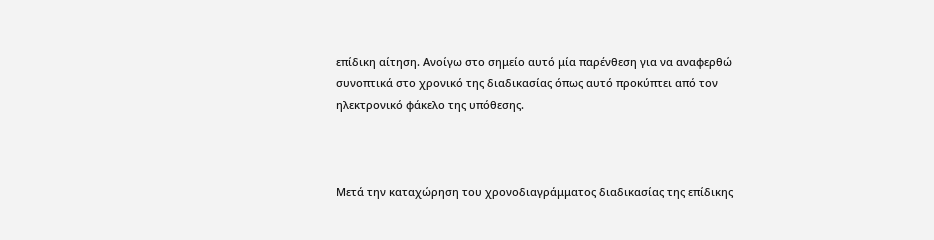επίδικη αίτηση. Ανοίγω στο σημείο αυτό μία παρένθεση για να αναφερθώ συνοπτικά στο χρονικό της διαδικασίας όπως αυτό προκύπτει από τον ηλεκτρονικό φάκελο της υπόθεσης.



Μετά την καταχώρηση του χρονοδιαγράμματος διαδικασίας της επίδικης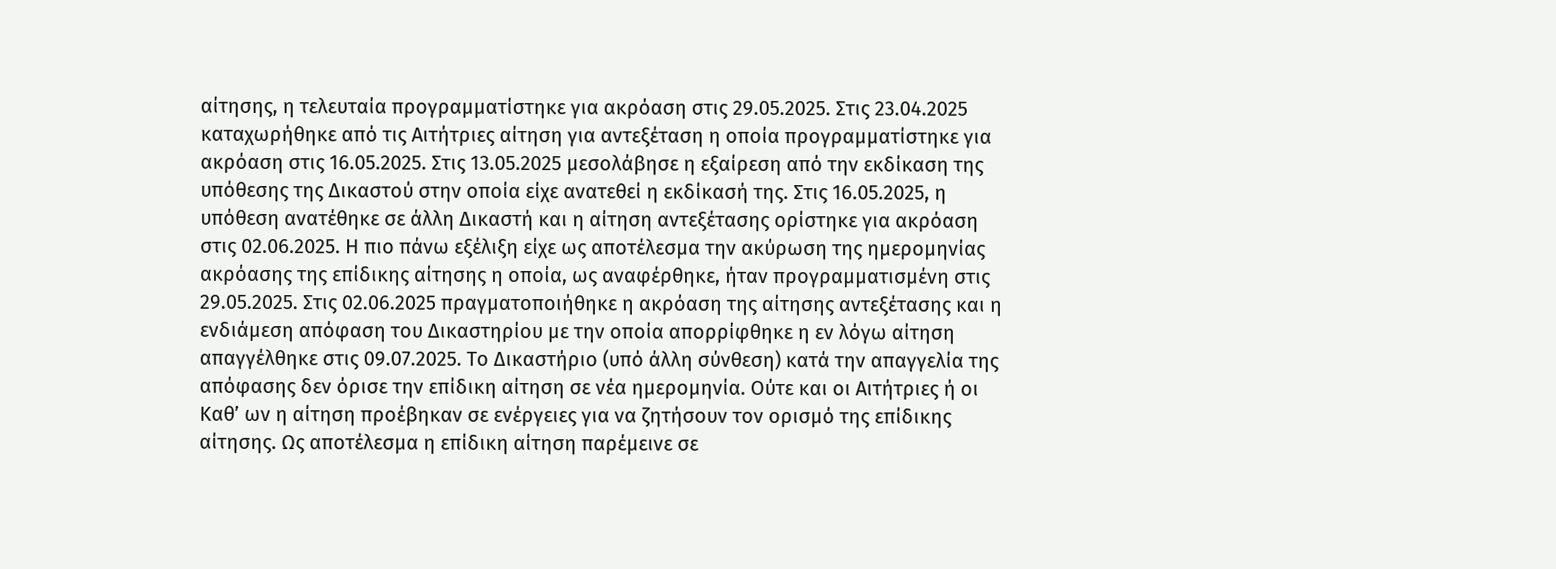αίτησης, η τελευταία προγραμματίστηκε για ακρόαση στις 29.05.2025. Στις 23.04.2025 καταχωρήθηκε από τις Αιτήτριες αίτηση για αντεξέταση η οποία προγραμματίστηκε για ακρόαση στις 16.05.2025. Στις 13.05.2025 μεσολάβησε η εξαίρεση από την εκδίκαση της υπόθεσης της Δικαστού στην οποία είχε ανατεθεί η εκδίκασή της. Στις 16.05.2025, η υπόθεση ανατέθηκε σε άλλη Δικαστή και η αίτηση αντεξέτασης ορίστηκε για ακρόαση στις 02.06.2025. Η πιο πάνω εξέλιξη είχε ως αποτέλεσμα την ακύρωση της ημερομηνίας ακρόασης της επίδικης αίτησης η οποία, ως αναφέρθηκε, ήταν προγραμματισμένη στις 29.05.2025. Στις 02.06.2025 πραγματοποιήθηκε η ακρόαση της αίτησης αντεξέτασης και η ενδιάμεση απόφαση του Δικαστηρίου με την οποία απορρίφθηκε η εν λόγω αίτηση απαγγέλθηκε στις 09.07.2025. Το Δικαστήριο (υπό άλλη σύνθεση) κατά την απαγγελία της απόφασης δεν όρισε την επίδικη αίτηση σε νέα ημερομηνία. Ούτε και οι Αιτήτριες ή οι Καθ’ ων η αίτηση προέβηκαν σε ενέργειες για να ζητήσουν τον ορισμό της επίδικης αίτησης. Ως αποτέλεσμα η επίδικη αίτηση παρέμεινε σε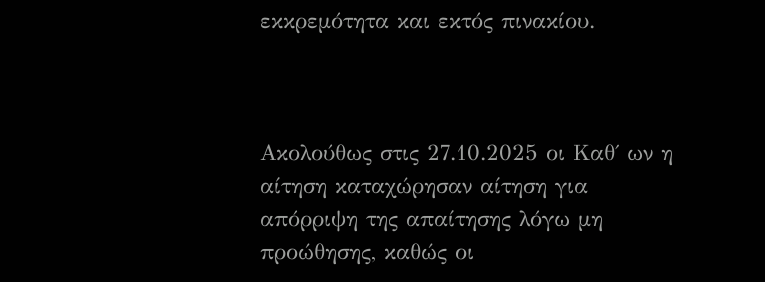εκκρεμότητα και εκτός πινακίου.



Ακολούθως στις 27.10.2025 οι Καθ΄ ων η αίτηση καταχώρησαν αίτηση για απόρριψη της απαίτησης λόγω μη προώθησης, καθώς οι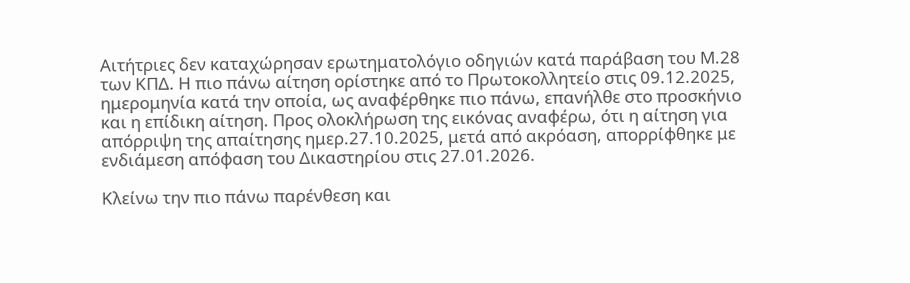Αιτήτριες δεν καταχώρησαν ερωτηματολόγιο οδηγιών κατά παράβαση του Μ.28 των ΚΠΔ. Η πιο πάνω αίτηση ορίστηκε από το Πρωτοκολλητείο στις 09.12.2025, ημερομηνία κατά την οποία, ως αναφέρθηκε πιο πάνω, επανήλθε στο προσκήνιο και η επίδικη αίτηση. Προς ολοκλήρωση της εικόνας αναφέρω, ότι η αίτηση για απόρριψη της απαίτησης ημερ.27.10.2025, μετά από ακρόαση, απορρίφθηκε με ενδιάμεση απόφαση του Δικαστηρίου στις 27.01.2026.

Κλείνω την πιο πάνω παρένθεση και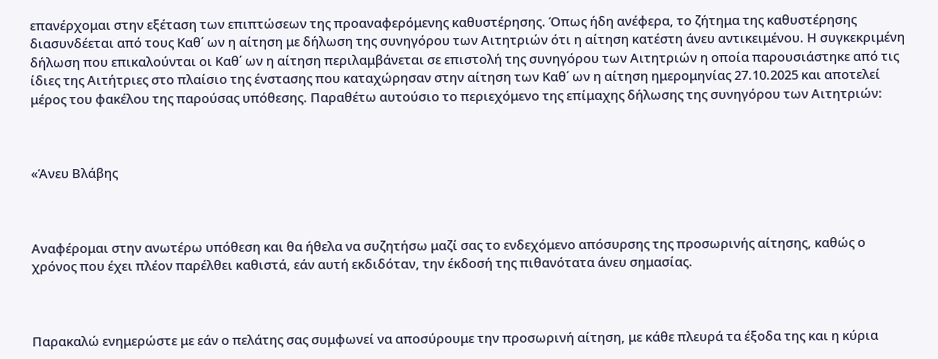επανέρχομαι στην εξέταση των επιπτώσεων της προαναφερόμενης καθυστέρησης. Όπως ήδη ανέφερα, το ζήτημα της καθυστέρησης διασυνδέεται από τους Καθ΄ ων η αίτηση με δήλωση της συνηγόρου των Αιτητριών ότι η αίτηση κατέστη άνευ αντικειμένου. Η συγκεκριμένη δήλωση που επικαλούνται οι Καθ΄ ων η αίτηση περιλαμβάνεται σε επιστολή της συνηγόρου των Αιτητριών η οποία παρουσιάστηκε από τις ίδιες της Αιτήτριες στο πλαίσιο της ένστασης που καταχώρησαν στην αίτηση των Καθ΄ ων η αίτηση ημερομηνίας 27.10.2025 και αποτελεί μέρος του φακέλου της παρούσας υπόθεσης. Παραθέτω αυτούσιο το περιεχόμενο της επίμαχης δήλωσης της συνηγόρου των Αιτητριών:



«Άνευ Βλάβης



Αναφέρομαι στην ανωτέρω υπόθεση και θα ήθελα να συζητήσω μαζί σας το ενδεχόμενο απόσυρσης της προσωρινής αίτησης, καθώς ο χρόνος που έχει πλέον παρέλθει καθιστά, εάν αυτή εκδιδόταν, την έκδοσή της πιθανότατα άνευ σημασίας.



Παρακαλώ ενημερώστε με εάν ο πελάτης σας συμφωνεί να αποσύρουμε την προσωρινή αίτηση, με κάθε πλευρά τα έξοδα της και η κύρια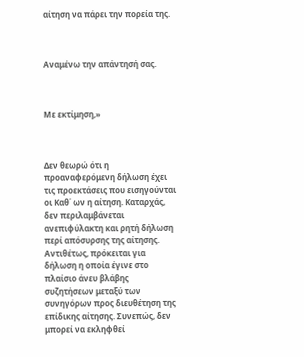αίτηση να πάρει την πορεία της.



Αναμένω την απάντησή σας.



Με εκτίμηση,»



Δεν θεωρώ ότι η προαναφερόμενη δήλωση έχει τις προεκτάσεις που εισηγούνται οι Καθ΄ ων η αίτηση. Καταρχάς, δεν περιλαμβάνεται ανεπιφύλακτη και ρητή δήλωση περί απόσυρσης της αίτησης. Αντιθέτως, πρόκειται για δήλωση η οποία έγινε στο πλαίσιο άνευ βλάβης συζητήσεων μεταξύ των συνηγόρων προς διευθέτηση της επίδικης αίτησης. Συνεπώς, δεν μπορεί να εκληφθεί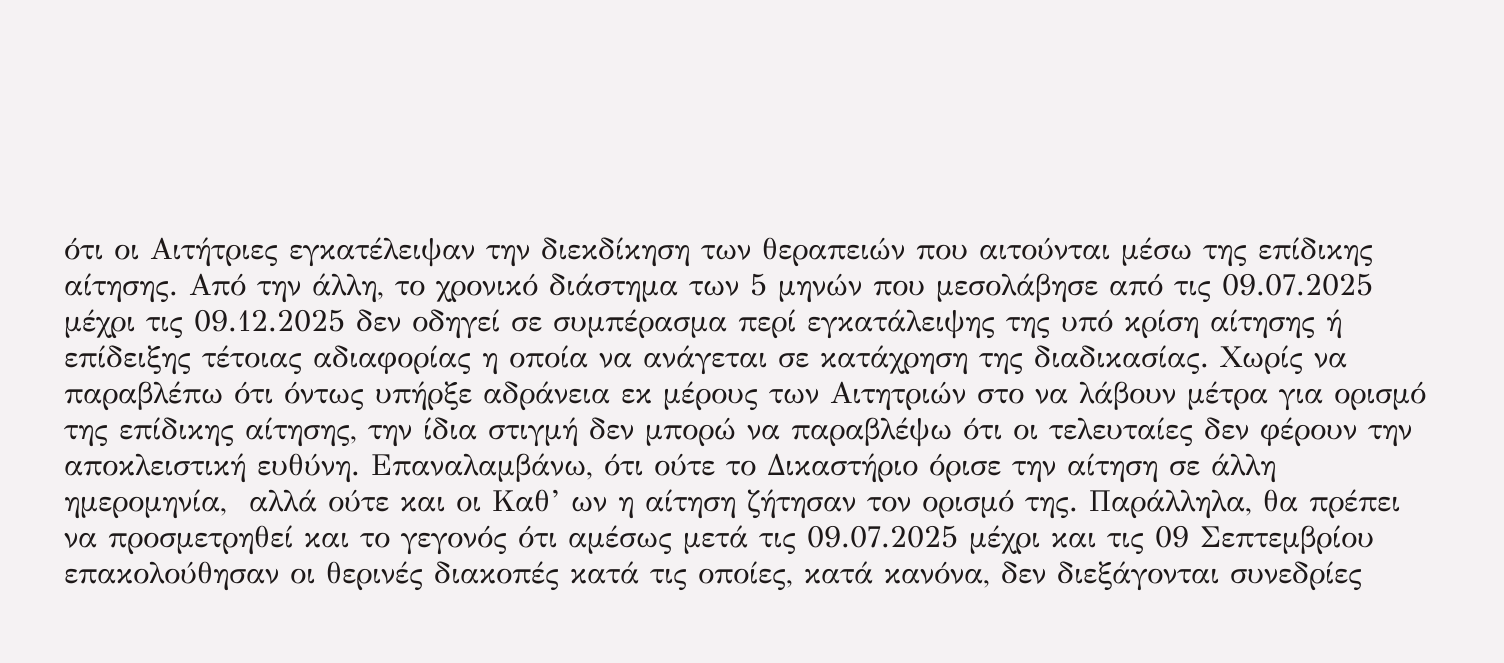ότι οι Αιτήτριες εγκατέλειψαν την διεκδίκηση των θεραπειών που αιτούνται μέσω της επίδικης αίτησης. Από την άλλη, το χρονικό διάστημα των 5 μηνών που μεσολάβησε από τις 09.07.2025 μέχρι τις 09.12.2025 δεν οδηγεί σε συμπέρασμα περί εγκατάλειψης της υπό κρίση αίτησης ή επίδειξης τέτοιας αδιαφορίας η οποία να ανάγεται σε κατάχρηση της διαδικασίας. Χωρίς να παραβλέπω ότι όντως υπήρξε αδράνεια εκ μέρους των Αιτητριών στο να λάβουν μέτρα για ορισμό της επίδικης αίτησης, την ίδια στιγμή δεν μπορώ να παραβλέψω ότι οι τελευταίες δεν φέρουν την αποκλειστική ευθύνη. Επαναλαμβάνω, ότι ούτε το Δικαστήριο όρισε την αίτηση σε άλλη ημερομηνία,  αλλά ούτε και οι Καθ’ ων η αίτηση ζήτησαν τον ορισμό της. Παράλληλα, θα πρέπει να προσμετρηθεί και το γεγονός ότι αμέσως μετά τις 09.07.2025 μέχρι και τις 09 Σεπτεμβρίου επακολούθησαν οι θερινές διακοπές κατά τις οποίες, κατά κανόνα, δεν διεξάγονται συνεδρίες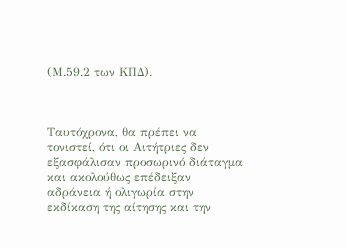(Μ.59.2 των ΚΠΔ).



Ταυτόχρονα, θα πρέπει να τονιστεί, ότι οι Αιτήτριες δεν εξασφάλισαν προσωρινό διάταγμα και ακολούθως επέδειξαν αδράνεια ή ολιγωρία στην εκδίκαση της αίτησης και την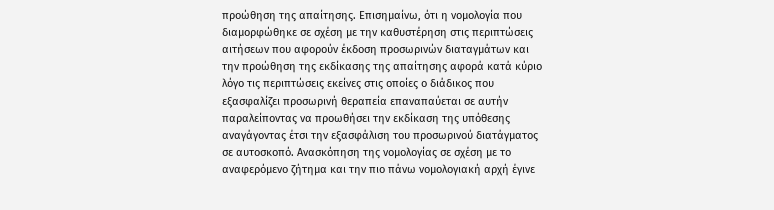προώθηση της απαίτησης. Επισημαίνω, ότι η νομολογία που διαμορφώθηκε σε σχέση με την καθυστέρηση στις περιπτώσεις αιτήσεων που αφορούν έκδοση προσωρινών διαταγμάτων και την προώθηση της εκδίκασης της απαίτησης αφορά κατά κύριο λόγο τις περιπτώσεις εκείνες στις οποίες ο διάδικος που εξασφαλίζει προσωρινή θεραπεία επαναπαύεται σε αυτήν παραλείποντας να προωθήσει την εκδίκαση της υπόθεσης αναγάγοντας έτσι την εξασφάλιση του προσωρινού διατάγματος σε αυτοσκοπό. Ανασκόπηση της νομολογίας σε σχέση με το αναφερόμενο ζήτημα και την πιο πάνω νομολογιακή αρχή έγινε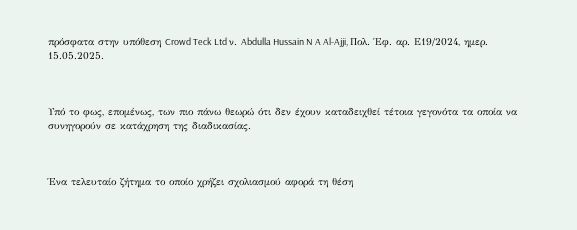πρόσφατα στην υπόθεση Crowd Teck Ltd ν. Abdulla Hussain N A Al-Ajji, Πολ. Έφ. αρ. Ε19/2024, ημερ. 15.05.2025.



Υπό το φως, επομένως, των πιο πάνω θεωρώ ότι δεν έχουν καταδειχθεί τέτοια γεγονότα τα οποία να συνηγορούν σε κατάχρηση της διαδικασίας.



Ένα τελευταίο ζήτημα το οποίο χρήζει σχολιασμού αφορά τη θέση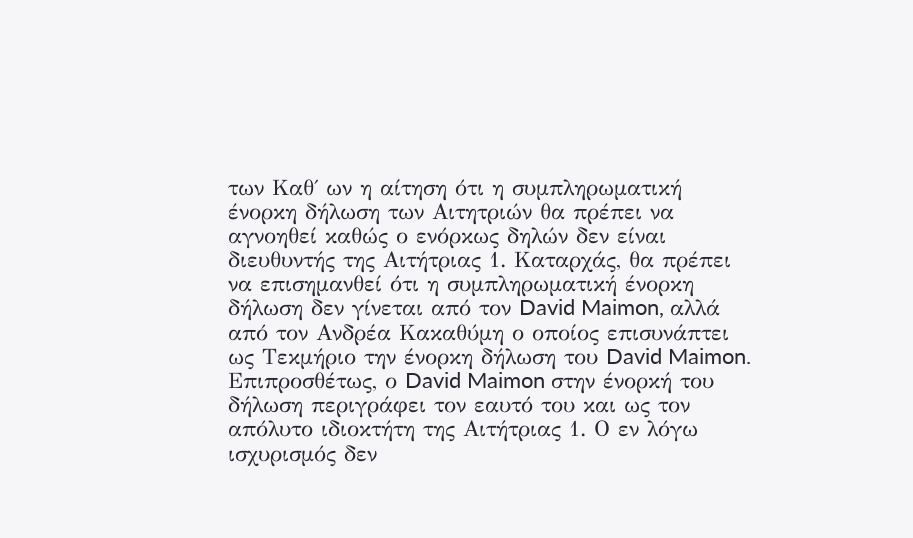των Καθ΄ ων η αίτηση ότι η συμπληρωματική ένορκη δήλωση των Αιτητριών θα πρέπει να αγνοηθεί καθώς ο ενόρκως δηλών δεν είναι διευθυντής της Αιτήτριας 1. Καταρχάς, θα πρέπει να επισημανθεί ότι η συμπληρωματική ένορκη δήλωση δεν γίνεται από τον David Maimon, αλλά από τον Ανδρέα Κακαθύμη ο οποίος επισυνάπτει ως Τεκμήριο την ένορκη δήλωση του David Maimon. Επιπροσθέτως, ο David Maimon στην ένορκή του δήλωση περιγράφει τον εαυτό του και ως τον απόλυτο ιδιοκτήτη της Αιτήτριας 1. Ο εν λόγω ισχυρισμός δεν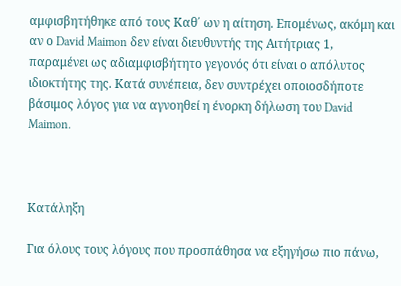αμφισβητήθηκε από τους Καθ΄ ων η αίτηση. Επομένως, ακόμη και αν ο David Maimon δεν είναι διευθυντής της Αιτήτριας 1, παραμένει ως αδιαμφισβήτητο γεγονός ότι είναι ο απόλυτος ιδιοκτήτης της. Κατά συνέπεια, δεν συντρέχει οποιοσδήποτε βάσιμος λόγος για να αγνοηθεί η ένορκη δήλωση του David Maimon.



Κατάληξη

Για όλους τους λόγους που προσπάθησα να εξηγήσω πιο πάνω,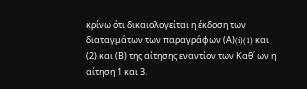κρίνω ότι δικαιολογείται η έκδοση των διαταγμάτων των παραγράφων (Α)(i)(1) και (2) και (Β) της αίτησης εναντίον των Καθ΄ ων η αίτηση 1 και 3.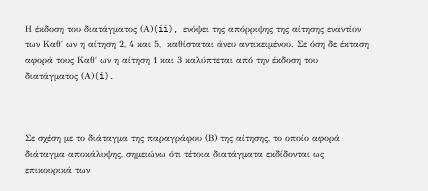Η έκδοση του διατάγματος (Α)(ii), ενόψει της απόρριψης της αίτησης εναντίον των Καθ΄ ων η αίτηση 2, 4 και 5,  καθίσταται άνευ αντικειμένου. Σε όση δε έκταση αφορά τους Καθ΄ ων η αίτηση 1 και 3 καλύπτεται από την έκδοση του διατάγματος (Α)(i).



Σε σχέση με το διάταγμα της παραγράφου (Β) της αίτησης, το οποίο αφορά διάταγμα αποκάλυψης, σημειώνω ότι τέτοια διατάγματα εκδίδονται ως επικουρικά των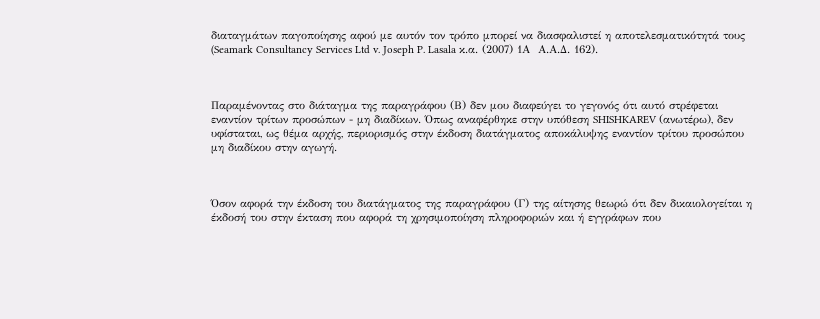διαταγμάτων παγοποίησης αφού με αυτόν τον τρόπο μπορεί να διασφαλιστεί η αποτελεσματικότητά τους (Seamark Consultancy Services Ltd v. Joseph P. Lasala κ.α. (2007) 1Α  Α.Α.Δ. 162).



Παραμένοντας στο διάταγμα της παραγράφου (Β) δεν μου διαφεύγει το γεγονός ότι αυτό στρέφεται εναντίον τρίτων προσώπων - μη διαδίκων. Όπως αναφέρθηκε στην υπόθεση SHISHKAREV (ανωτέρω), δεν υφίσταται, ως θέμα αρχής, περιορισμός στην έκδοση διατάγματος αποκάλυψης εναντίον τρίτου προσώπου μη διαδίκου στην αγωγή.



Όσον αφορά την έκδοση του διατάγματος της παραγράφου (Γ) της αίτησης θεωρώ ότι δεν δικαιολογείται η έκδοσή του στην έκταση που αφορά τη χρησιμοποίηση πληροφοριών και ή εγγράφων που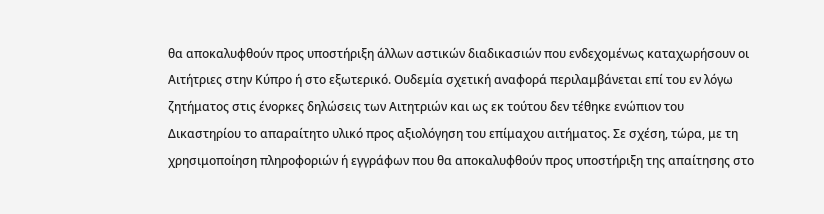θα αποκαλυφθούν προς υποστήριξη άλλων αστικών διαδικασιών που ενδεχομένως καταχωρήσουν οι Αιτήτριες στην Κύπρο ή στο εξωτερικό. Ουδεμία σχετική αναφορά περιλαμβάνεται επί του εν λόγω ζητήματος στις ένορκες δηλώσεις των Αιτητριών και ως εκ τούτου δεν τέθηκε ενώπιον του Δικαστηρίου το απαραίτητο υλικό προς αξιολόγηση του επίμαχου αιτήματος. Σε σχέση, τώρα, με τη χρησιμοποίηση πληροφοριών ή εγγράφων που θα αποκαλυφθούν προς υποστήριξη της απαίτησης στο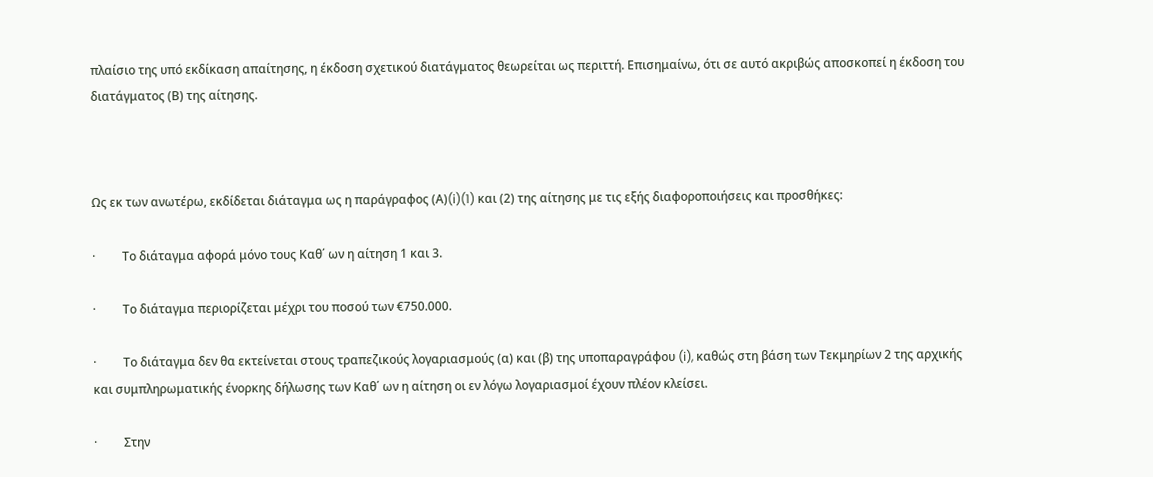πλαίσιο της υπό εκδίκαση απαίτησης, η έκδοση σχετικού διατάγματος θεωρείται ως περιττή. Επισημαίνω, ότι σε αυτό ακριβώς αποσκοπεί η έκδοση του διατάγματος (Β) της αίτησης.



Ως εκ των ανωτέρω, εκδίδεται διάταγμα ως η παράγραφος (Α)(i)(1) και (2) της αίτησης με τις εξής διαφοροποιήσεις και προσθήκες:

·         Το διάταγμα αφορά μόνο τους Καθ΄ ων η αίτηση 1 και 3.

·         Το διάταγμα περιορίζεται μέχρι του ποσού των €750.000.

·         Το διάταγμα δεν θα εκτείνεται στους τραπεζικούς λογαριασμούς (α) και (β) της υποπαραγράφου (i), καθώς στη βάση των Τεκμηρίων 2 της αρχικής και συμπληρωματικής ένορκης δήλωσης των Καθ΄ ων η αίτηση οι εν λόγω λογαριασμοί έχουν πλέον κλείσει.

·         Στην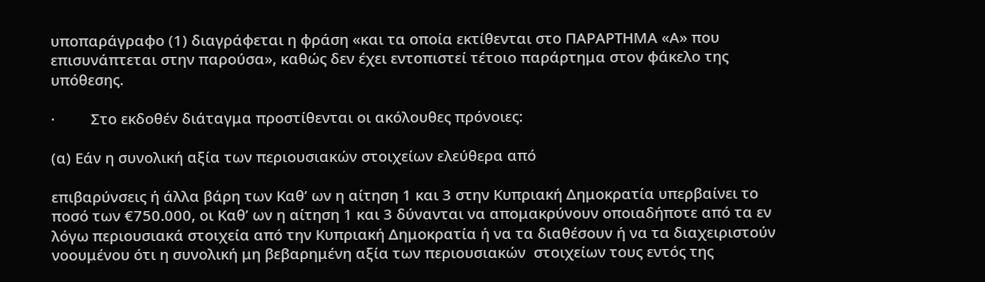υποπαράγραφο (1) διαγράφεται η φράση «και τα οποία εκτίθενται στο ΠΑΡΑΡΤΗΜΑ «Α» που επισυνάπτεται στην παρούσα», καθώς δεν έχει εντοπιστεί τέτοιο παράρτημα στον φάκελο της υπόθεσης.

·         Στο εκδοθέν διάταγμα προστίθενται οι ακόλουθες πρόνοιες:

(α) Εάν η συνολική αξία των περιουσιακών στοιχείων ελεύθερα από

επιβαρύνσεις ή άλλα βάρη των Καθ’ ων η αίτηση 1 και 3 στην Κυπριακή Δημοκρατία υπερβαίνει το ποσό των €750.000, οι Καθ’ ων η αίτηση 1 και 3 δύνανται να απομακρύνουν οποιαδήποτε από τα εν λόγω περιουσιακά στοιχεία από την Κυπριακή Δημοκρατία ή να τα διαθέσουν ή να τα διαχειριστούν νοουμένου ότι η συνολική μη βεβαρημένη αξία των περιουσιακών  στοιχείων τους εντός της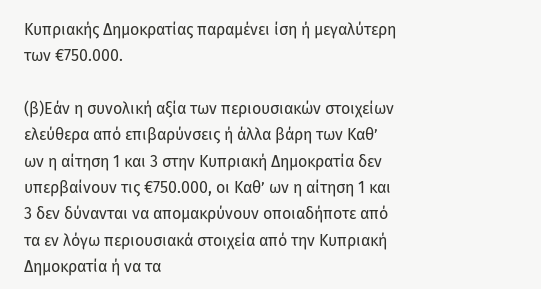Κυπριακής Δημοκρατίας παραμένει ίση ή μεγαλύτερη των €750.000.

(β)Εάν η συνολική αξία των περιουσιακών στοιχείων ελεύθερα από επιβαρύνσεις ή άλλα βάρη των Καθ’ ων η αίτηση 1 και 3 στην Κυπριακή Δημοκρατία δεν υπερβαίνουν τις €750.000, οι Καθ’ ων η αίτηση 1 και 3 δεν δύνανται να απομακρύνουν οποιαδήποτε από τα εν λόγω περιουσιακά στοιχεία από την Κυπριακή Δημοκρατία ή να τα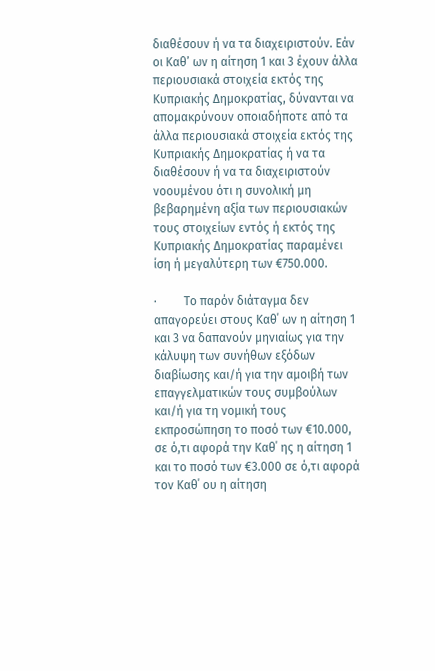διαθέσουν ή να τα διαχειριστούν. Εάν οι Καθ’ ων η αίτηση 1 και 3 έχουν άλλα περιουσιακά στοιχεία εκτός της Κυπριακής Δημοκρατίας, δύνανται να απομακρύνουν οποιαδήποτε από τα άλλα περιουσιακά στοιχεία εκτός της Κυπριακής Δημοκρατίας ή να τα διαθέσουν ή να τα διαχειριστούν νοουμένου ότι η συνολική μη βεβαρημένη αξία των περιουσιακών τους στοιχείων εντός ή εκτός της Κυπριακής Δημοκρατίας παραμένει ίση ή μεγαλύτερη των €750.000.

·         Το παρόν διάταγμα δεν απαγορεύει στους Καθ΄ ων η αίτηση 1 και 3 να δαπανούν μηνιαίως για την κάλυψη των συνήθων εξόδων διαβίωσης και/ή για την αμοιβή των επαγγελματικών τους συμβούλων και/ή για τη νομική τους εκπροσώπηση το ποσό των €10.000, σε ό,τι αφορά την Καθ΄ ης η αίτηση 1 και το ποσό των €3.000 σε ό,τι αφορά τον Καθ΄ ου η αίτηση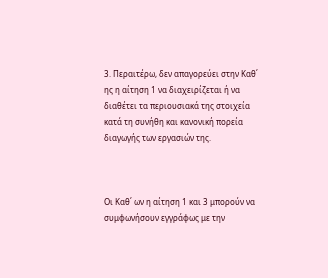3. Περαιτέρω, δεν απαγορεύει στην Καθ΄ ης η αίτηση 1 να διαχειρίζεται ή να διαθέτει τα περιουσιακά της στοιχεία κατά τη συνήθη και κανονική πορεία διαγωγής των εργασιών της.



Οι Καθ΄ ων η αίτηση 1 και 3 μπορούν να συμφωνήσουν εγγράφως με την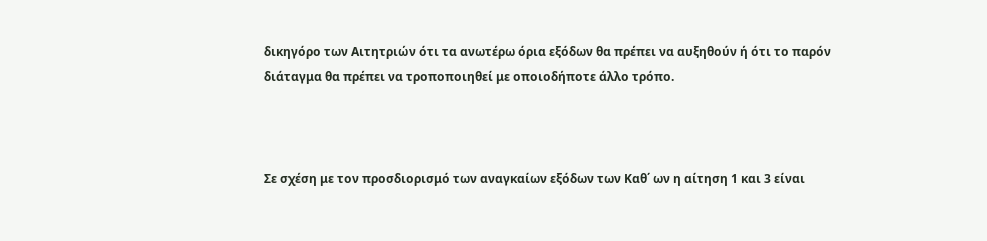δικηγόρο των Αιτητριών ότι τα ανωτέρω όρια εξόδων θα πρέπει να αυξηθούν ή ότι το παρόν διάταγμα θα πρέπει να τροποποιηθεί με οποιοδήποτε άλλο τρόπο.



Σε σχέση με τον προσδιορισμό των αναγκαίων εξόδων των Καθ΄ ων η αίτηση 1 και 3 είναι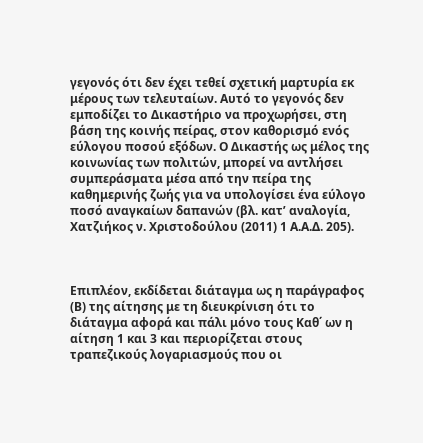γεγονός ότι δεν έχει τεθεί σχετική μαρτυρία εκ μέρους των τελευταίων. Αυτό το γεγονός δεν εμποδίζει το Δικαστήριο να προχωρήσει, στη βάση της κοινής πείρας, στον καθορισμό ενός εύλογου ποσού εξόδων. Ο Δικαστής ως μέλος της κοινωνίας των πολιτών, μπορεί να αντλήσει συμπεράσματα μέσα από την πείρα της καθημερινής ζωής για να υπολογίσει ένα εύλογο ποσό αναγκαίων δαπανών (βλ. κατ’ αναλογία, Χατζιήκος ν. Χριστοδούλου (2011) 1 Α.Α.Δ. 205).



Επιπλέον, εκδίδεται διάταγμα ως η παράγραφος (Β) της αίτησης με τη διευκρίνιση ότι το διάταγμα αφορά και πάλι μόνο τους Καθ΄ ων η αίτηση 1 και 3 και περιορίζεται στους τραπεζικούς λογαριασμούς που οι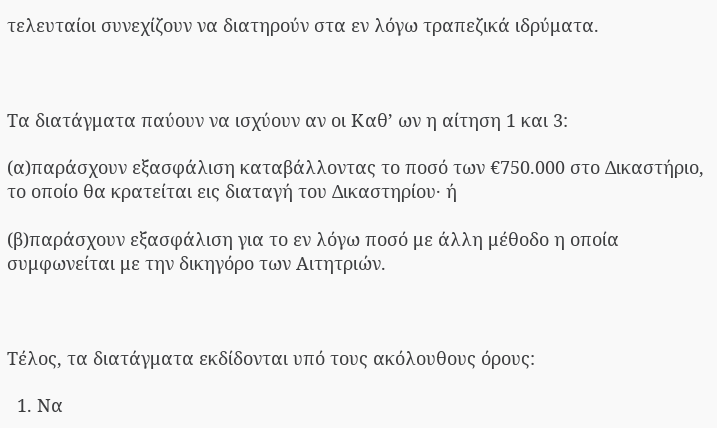τελευταίοι συνεχίζουν να διατηρούν στα εν λόγω τραπεζικά ιδρύματα.



Τα διατάγματα παύουν να ισχύουν αν οι Καθ’ ων η αίτηση 1 και 3:

(α)παράσχουν εξασφάλιση καταβάλλοντας το ποσό των €750.000 στο Δικαστήριο, το οποίο θα κρατείται εις διαταγή του Δικαστηρίου· ή

(β)παράσχουν εξασφάλιση για το εν λόγω ποσό με άλλη μέθοδο η οποία συμφωνείται με την δικηγόρο των Αιτητριών.



Τέλος, τα διατάγματα εκδίδονται υπό τους ακόλουθους όρους:

  1. Να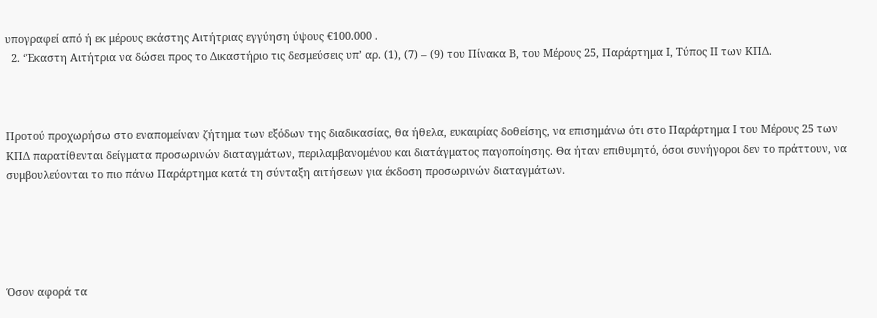υπογραφεί από ή εκ μέρους εκάστης Αιτήτριας εγγύηση ύψους €100.000 .
  2. ‘Έκαστη Αιτήτρια να δώσει προς το Δικαστήριο τις δεσμεύσεις υπ’ αρ. (1), (7) – (9) του Πίνακα Β, του Μέρους 25, Παράρτημα Ι, Τύπος ΙΙ των ΚΠΔ.



Προτού προχωρήσω στο εναπομείναν ζήτημα των εξόδων της διαδικασίας, θα ήθελα, ευκαιρίας δοθείσης, να επισημάνω ότι στο Παράρτημα Ι του Μέρους 25 των ΚΠΔ παρατίθενται δείγματα προσωρινών διαταγμάτων, περιλαμβανομένου και διατάγματος παγοποίησης. Θα ήταν επιθυμητό, όσοι συνήγοροι δεν το πράττουν, να συμβουλεύονται το πιο πάνω Παράρτημα κατά τη σύνταξη αιτήσεων για έκδοση προσωρινών διαταγμάτων.





Όσον αφορά τα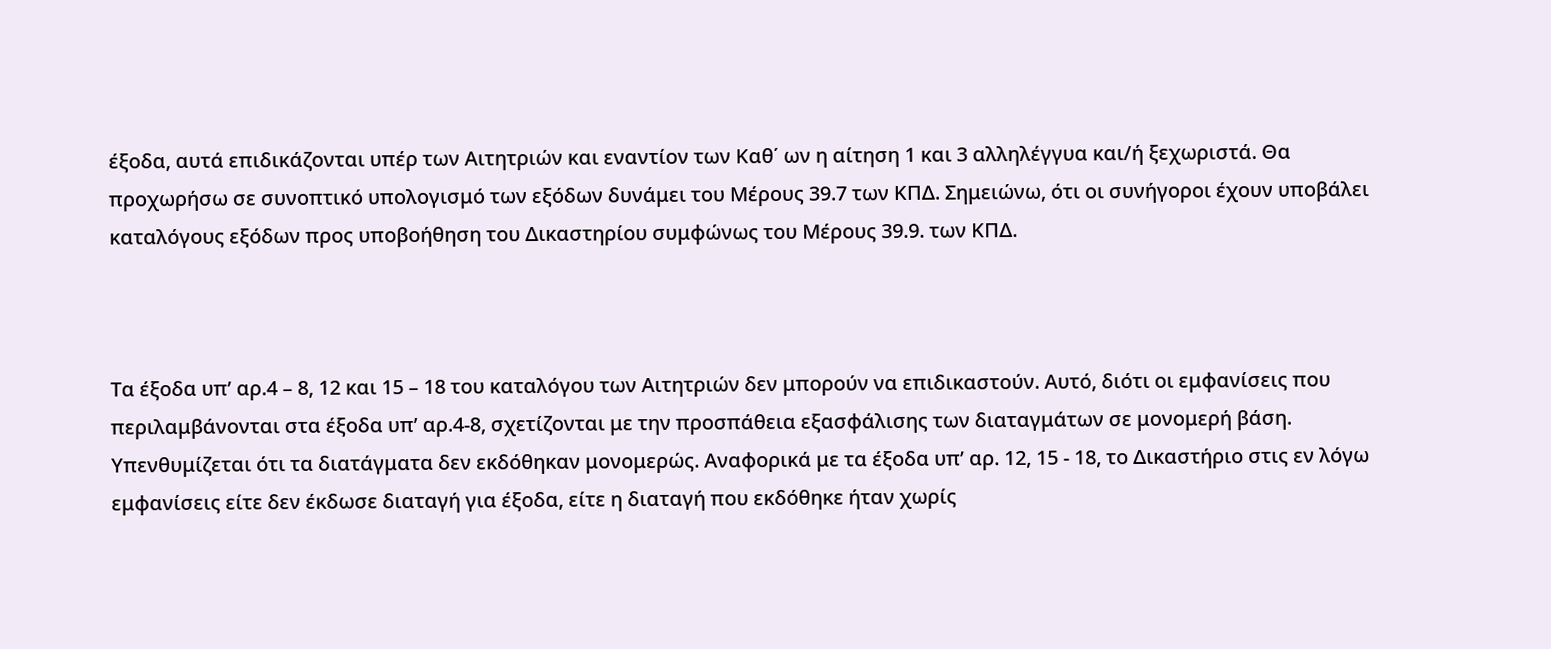έξοδα, αυτά επιδικάζονται υπέρ των Αιτητριών και εναντίον των Καθ΄ ων η αίτηση 1 και 3 αλληλέγγυα και/ή ξεχωριστά. Θα προχωρήσω σε συνοπτικό υπολογισμό των εξόδων δυνάμει του Μέρους 39.7 των ΚΠΔ. Σημειώνω, ότι οι συνήγοροι έχουν υποβάλει καταλόγους εξόδων προς υποβοήθηση του Δικαστηρίου συμφώνως του Μέρους 39.9. των ΚΠΔ.



Τα έξοδα υπ’ αρ.4 – 8, 12 και 15 – 18 του καταλόγου των Αιτητριών δεν μπορούν να επιδικαστούν. Αυτό, διότι οι εμφανίσεις που περιλαμβάνονται στα έξοδα υπ’ αρ.4-8, σχετίζονται με την προσπάθεια εξασφάλισης των διαταγμάτων σε μονομερή βάση. Υπενθυμίζεται ότι τα διατάγματα δεν εκδόθηκαν μονομερώς. Αναφορικά με τα έξοδα υπ’ αρ. 12, 15 - 18, το Δικαστήριο στις εν λόγω εμφανίσεις είτε δεν έκδωσε διαταγή για έξοδα, είτε η διαταγή που εκδόθηκε ήταν χωρίς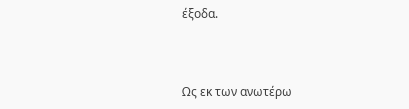έξοδα.



Ως εκ των ανωτέρω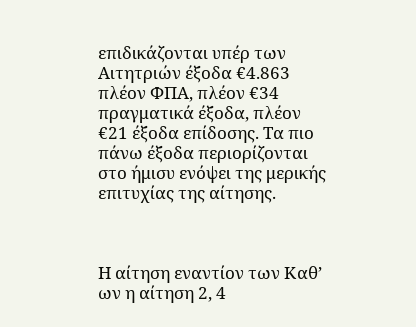επιδικάζονται υπέρ των Αιτητριών έξοδα €4.863 πλέον ΦΠΑ, πλέον €34 πραγματικά έξοδα, πλέον €21 έξοδα επίδοσης. Τα πιο πάνω έξοδα περιορίζονται στο ήμισυ ενόψει της μερικής επιτυχίας της αίτησης.



Η αίτηση εναντίον των Καθ’ ων η αίτηση 2, 4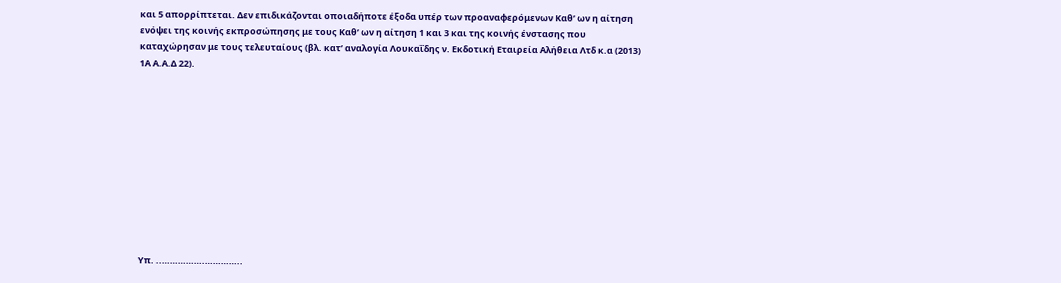και 5 απορρίπτεται. Δεν επιδικάζονται οποιαδήποτε έξοδα υπέρ των προαναφερόμενων Καθ’ ων η αίτηση ενόψει της κοινής εκπροσώπησης με τους Καθ’ ων η αίτηση 1 και 3 και της κοινής ένστασης που καταχώρησαν με τους τελευταίους (βλ. κατ’ αναλογία Λουκαΐδης ν. Εκδοτική Εταιρεία Αλήθεια Λτδ κ.α (2013) 1Α Α.Α.Δ 22).











Υπ. ..…………….…………..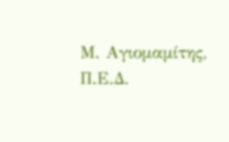Μ. Αγιομαμίτης, Π.Ε.Δ.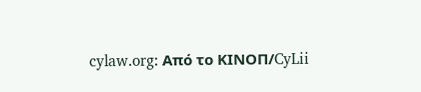cylaw.org: Από το ΚΙΝOΠ/CyLii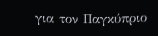για τον Παγκύπριο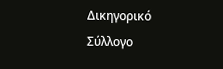Δικηγορικό Σύλλογο